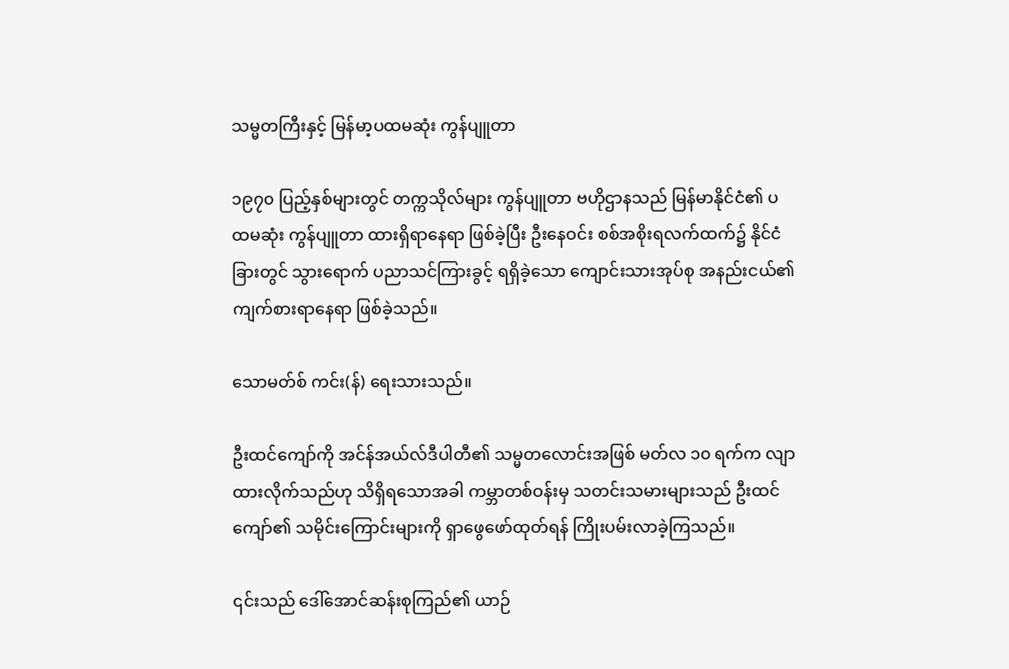သမ္မတကြီးနှင့် မြန်မာ့ပထမဆုံး ကွန်ပျူတာ

၁၉၇၀ ပြည့်နှစ်များတွင် တက္ကသိုလ်များ ကွန်ပျူတာ ဗဟိုဌာနသည် မြန်မာနိုင်ငံ၏ ပထမဆုံး ကွန်ပျူတာ ထားရှိရာနေရာ ဖြစ်ခဲ့ပြီး ဦးနေဝင်း စစ်အစိုးရလက်ထက်၌ နိုင်ငံခြားတွင် သွားရောက် ပညာသင်ကြားခွင့် ရရှိခဲ့သော ကျောင်းသားအုပ်စု အနည်းငယ်၏ ကျက်စားရာနေရာ ဖြစ်ခဲ့သည်။

သောမတ်စ် ကင်း(န်) ရေးသားသည်။

ဦးထင်ကျော်ကို အင်န်အယ်လ်ဒီပါတီ၏ သမ္မတလောင်းအဖြစ် မတ်လ ၁၀ ရက်က လျာထားလိုက်သည်ဟု သိရှိရသောအခါ ကမ္ဘာတစ်ဝန်းမှ သတင်းသမားများသည် ဦးထင်ကျော်၏ သမိုင်းကြောင်းများကို ရှာဖွေဖော်ထုတ်ရန် ကြိုးပမ်းလာခဲ့ကြသည်။

၎င်းသည် ဒေါ်အောင်ဆန်းစုကြည်၏ ယာဉ်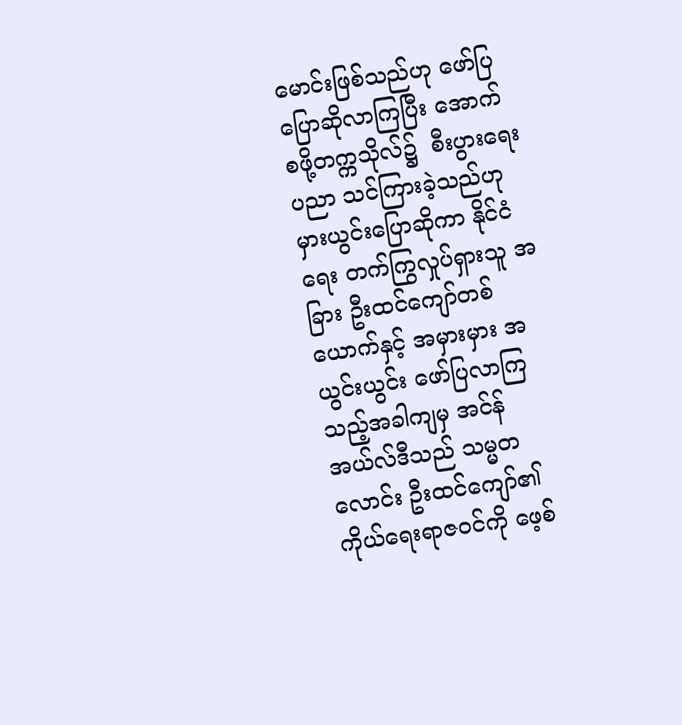မောင်းဖြစ်သည်ဟု ဖော်ပြပြောဆိုလာကြပြီး အောက်စဖို့တက္ကသိုလ်၌  စီးပွားရေးပညာ သင်ကြားခဲ့သည်ဟု မှားယွင်းပြောဆိုကာ နိုင်ငံရေး တက်ကြွလှုပ်ရှားသူ အခြား ဦးထင်ကျော်တစ်ယောက်နှင့် အမှားမှား အယွင်းယွင်း ဖော်ပြလာကြသည့်အခါကျမှ အင်န်အယ်လ်ဒီသည် သမ္မတလောင်း ဦးထင်ကျော်၏ ကိုယ်ရေးရာဇဝင်ကို ဖေ့စ်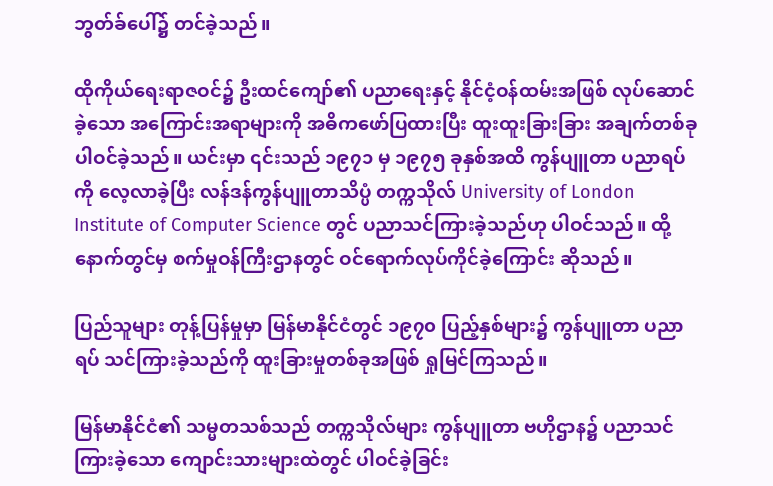ဘွတ်ခ်ပေါ်၌ တင်ခဲ့သည်။

ထိုကိုယ်ရေးရာဇဝင်၌ ဦးထင်ကျော်၏ ပညာရေးနှင့် နိုင်ငံ့ဝန်ထမ်းအဖြစ် လုပ်ဆောင်ခဲ့သော အကြောင်းအရာများကို အဓိကဖော်ပြထားပြီး ထူးထူးခြားခြား အချက်တစ်ခု ပါဝင်ခဲ့သည်။ ယင်းမှာ ၎င်းသည် ၁၉၇၁ မှ ၁၉၇၅ ခုနှစ်အထိ ကွန်ပျူတာ ပညာရပ်ကို လေ့လာခဲ့ပြီး လန်ဒန်ကွန်ပျူတာသိပ္ပံ တက္ကသိုလ် University of London Institute of Computer Science တွင် ပညာသင်ကြားခဲ့သည်ဟု ပါဝင်သည်။ ထို့နောက်တွင်မှ စက်မှုဝန်ကြီးဌာနတွင် ဝင်ရောက်လုပ်ကိုင်ခဲ့ကြောင်း ဆိုသည်။

ပြည်သူများ တုန့်ပြန်မှုမှာ မြန်မာနိုင်ငံတွင် ၁၉၇၀ ပြည့်နှစ်များ၌ ကွန်ပျူတာ ပညာရပ် သင်ကြားခဲ့သည်ကို ထူးခြားမှုတစ်ခုအဖြစ် ရှုမြင်ကြသည်။

မြန်မာနိုင်ငံ၏ သမ္မတသစ်သည် တက္ကသိုလ်များ ကွန်ပျူတာ ဗဟိုဌာန၌ ပညာသင်ကြားခဲ့သော ကျောင်းသားများထဲတွင် ပါဝင်ခဲ့ခြင်း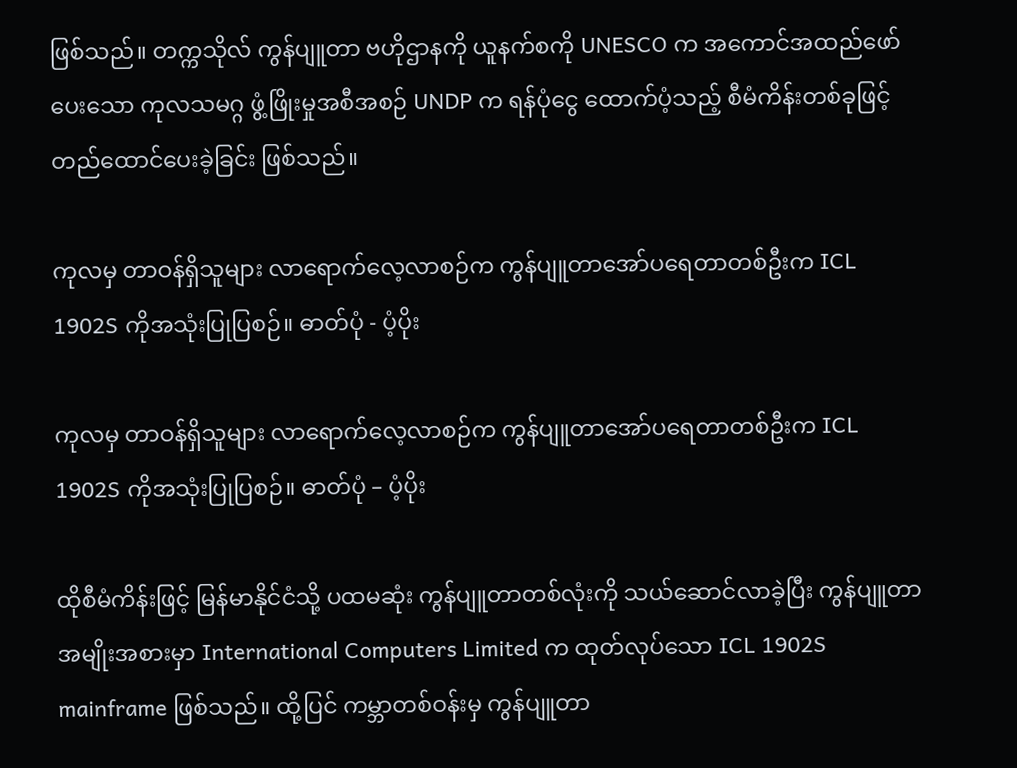ဖြစ်သည်။ တက္ကသိုလ် ကွန်ပျူတာ ဗဟိုဌာနကို ယူနက်စကို UNESCO က အကောင်အထည်ဖော်ပေးသော ကုလသမဂ္ဂ ဖွံ့ဖြိုးမှုအစီအစဉ် UNDP က ရန်ပုံငွေ ထောက်ပံ့သည့် စီမံကိန်းတစ်ခုဖြင့် တည်ထောင်ပေးခဲ့ခြင်း ဖြစ်သည်။

ကုလမှ တာဝန်ရှိသူများ လာရောက်လေ့လာစဉ်က ကွန်ပျူတာအော်ပရေတာတစ်ဦးက ICL 1902S ကိုအသုံးပြုပြစဉ်။ ဓာတ်ပုံ - ပံ့ပိုး

ကုလမှ တာဝန်ရှိသူများ လာရောက်လေ့လာစဉ်က ကွန်ပျူတာအော်ပရေတာတစ်ဦးက ICL 1902S ကိုအသုံးပြုပြစဉ်။ ဓာတ်ပုံ – ပံ့ပိုး

ထိုစီမံကိန်းဖြင့် မြန်မာနိုင်ငံသို့ ပထမဆုံး ကွန်ပျူတာတစ်လုံးကို သယ်ဆောင်လာခဲ့ပြီး ကွန်ပျူတာ အမျိုးအစားမှာ International Computers Limited က ထုတ်လုပ်သော ICL 1902S mainframe ဖြစ်သည်။ ထို့ပြင် ကမ္ဘာတစ်ဝန်းမှ ကွန်ပျူတာ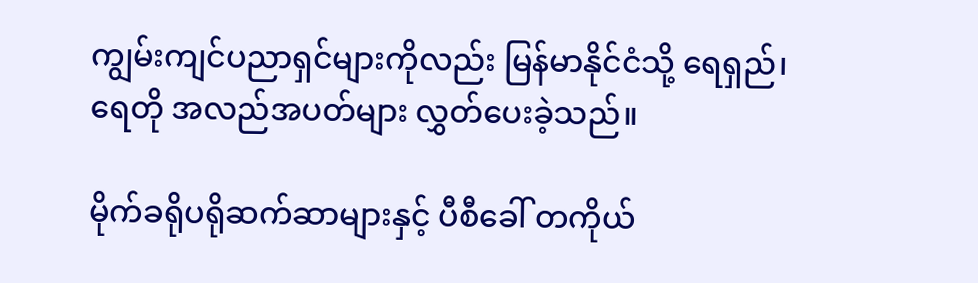ကျွမ်းကျင်ပညာရှင်များကိုလည်း မြန်မာနိုင်ငံသို့ ရေရှည်၊ ရေတို အလည်အပတ်များ လွှတ်ပေးခဲ့သည်။

မိုက်ခရိုပရိုဆက်ဆာများနှင့် ပီစီခေါ် တကိုယ်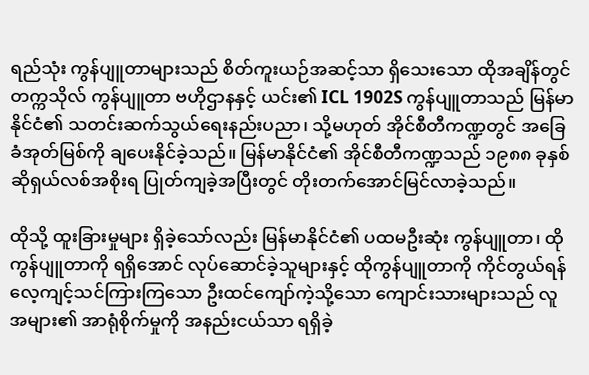ရည်သုံး ကွန်ပျူတာများသည် စိတ်ကူးယဉ်အဆင့်သာ ရှိသေးသော ထိုအချိန်တွင် တက္ကသိုလ် ကွန်ပျူတာ ဗဟိုဌာနနှင့် ယင်း၏ ICL 1902S ကွန်ပျူတာသည် မြန်မာနိုင်ငံ၏ သတင်းဆက်သွယ်ရေးနည်းပညာ၊ သို့မဟုတ် အိုင်စီတီကဏ္ဍတွင် အခြေခံအုတ်မြစ်ကို ချပေးနိုင်ခဲ့သည်။ မြန်မာနိုင်ငံ၏ အိုင်စီတီကဏ္ဍသည် ၁၉၈၈ ခုနှစ် ဆိုရှယ်လစ်အစိုးရ ပြုတ်ကျခဲ့အပြီးတွင် တိုးတက်အောင်မြင်လာခဲ့သည်။

ထိုသို့ ထူးခြားမှုများ ရှိခဲ့သော်လည်း မြန်မာနိုင်ငံ၏ ပထမဦးဆုံး ကွန်ပျူတာ၊ ထိုကွန်ပျူတာကို ရရှိအောင် လုပ်ဆောင်ခဲ့သူများနှင့် ထိုကွန်ပျူတာကို ကိုင်တွယ်ရန် လေ့ကျင့်သင်ကြားကြသော ဦးထင်ကျော်ကဲ့သို့သော ကျောင်းသားများသည် လူအများ၏ အာရုံစိုက်မှုကို အနည်းငယ်သာ ရရှိခဲ့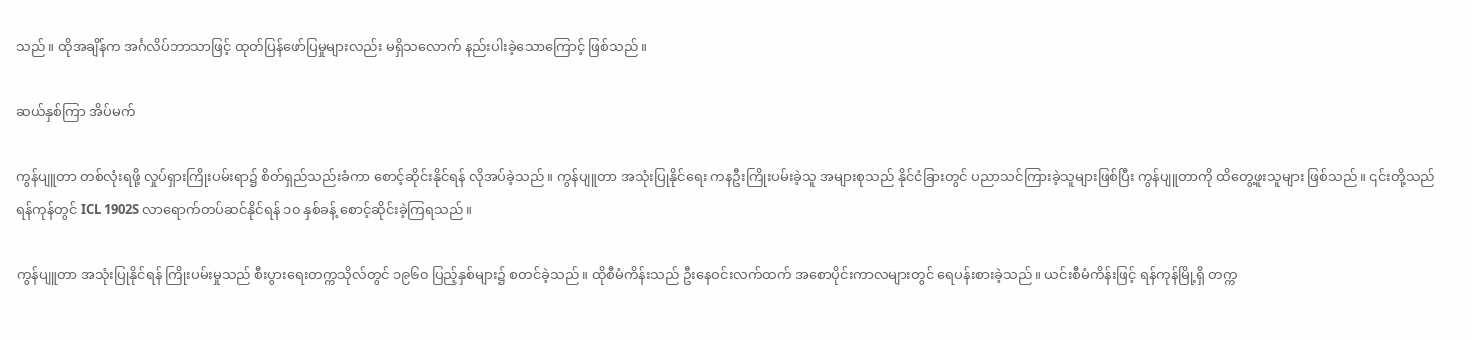သည်။ ထိုအချိန်က အင်္ဂလိပ်ဘာသာဖြင့် ထုတ်ပြန်ဖော်ပြမှုများလည်း မရှိသလောက် နည်းပါးခဲ့သောကြောင့် ဖြစ်သည်။

ဆယ်နှစ်ကြာ အိပ်မက်

ကွန်ပျူတာ တစ်လုံးရဖို့ လှုပ်ရှားကြိုးပမ်းရာ၌ စိတ်ရှည်သည်းခံကာ စောင့်ဆိုင်းနိုင်ရန် လိုအပ်ခဲ့သည်။ ကွန်ပျူတာ အသုံးပြုနိုင်ရေး ကနဦးကြိုးပမ်းခဲ့သူ အများစုသည် နိုင်ငံခြားတွင် ပညာသင်ကြားခဲ့သူများဖြစ်ပြီး ကွန်ပျူတာကို ထိတွေ့ဖူးသူများ ဖြစ်သည်။ ၎င်းတို့သည် ရန်ကုန်တွင် ICL 1902S လာရောက်တပ်ဆင်နိုင်ရန် ၁၀ နှစ်ခန့် စောင့်ဆိုင်းခဲ့ကြရသည်။

ကွန်ပျူတာ အသုံးပြုနိုင်ရန် ကြိုးပမ်းမှုသည် စီးပွားရေးတက္ကသိုလ်တွင် ၁၉၆၀ ပြည့်နှစ်များ၌ စတင်ခဲ့သည်။ ထိုစီမံကိန်းသည် ဦးနေဝင်းလက်ထက် အစောပိုင်းကာလများတွင် ရေပန်းစားခဲ့သည်။ ယင်းစီမံကိန်းဖြင့် ရန်ကုန်မြို့ရှိ တက္က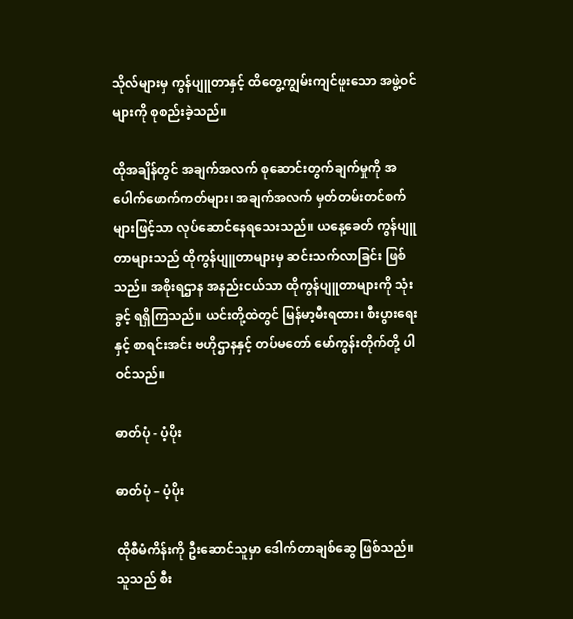သိုလ်များမှ ကွန်ပျူတာနှင့် ထိတွေ့ကျွမ်းကျင်ဖူးသော အဖွဲ့ဝင်များကို စုစည်းခဲ့သည်။

ထိုအချိန်တွင် အချက်အလက် စုဆောင်းတွက်ချက်မှုကို အပေါက်ဖောက်ကတ်များ၊ အချက်အလက် မှတ်တမ်းတင်စက်များဖြင့်သာ လုပ်ဆောင်နေရသေးသည်။ ယနေ့ခေတ် ကွန်ပျူတာများသည် ထိုကွန်ပျူတာများမှ ဆင်းသက်လာခြင်း ဖြစ်သည်။ အစိုးရဌာန အနည်းငယ်သာ ထိုကွန်ပျူတာများကို သုံးခွင့် ရရှိကြသည်။ ယင်းတို့ထဲတွင် မြန်မာ့မီးရထား၊ စီးပွားရေးနှင့် စာရင်းအင်း ဗဟိုဌာနနှင့် တပ်မတော် မော်ကွန်းတိုက်တို့ ပါဝင်သည်။

ဓာတ်ပုံ - ပံ့ပိုး

ဓာတ်ပုံ – ပံ့ပိုး

ထိုစီမံကိန်းကို ဦးဆောင်သူမှာ ဒေါက်တာချစ်ဆွေ ဖြစ်သည်။ သူသည် စီး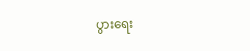ပွားရေး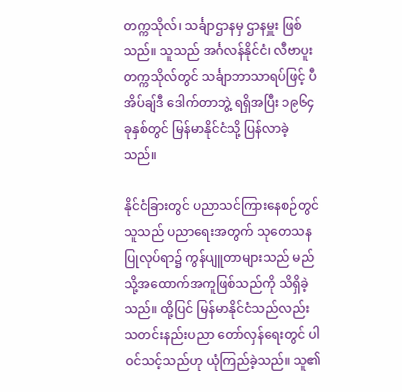တက္ကသိုလ်၊ သင်္ချာဌာနမှ ဌာနမှူး ဖြစ်သည်။ သူသည် အင်္ဂလန်နိုင်ငံ၊ လီဗာပူးတက္ကသိုလ်တွင် သင်္ချာဘာသာရပ်ဖြင့် ပီအိပ်ချ်ဒီ ဒေါက်တာဘွဲ့ ရရှိအပြီး ၁၉၆၄ ခုနှစ်တွင် မြန်မာနိုင်ငံသို့ ပြန်လာခဲ့သည်။

နိုင်ငံခြားတွင် ပညာသင်ကြားနေစဉ်တွင် သူသည် ပညာရေးအတွက် သုတေသန ပြုလုပ်ရာ၌ ကွန်ပျူတာများသည် မည်သို့အထောက်အကူဖြစ်သည်ကို သိရှိခဲ့သည်။ ထို့ပြင် မြန်မာနိုင်ငံသည်လည်း သတင်းနည်းပညာ တော်လှန်ရေးတွင် ပါဝင်သင့်သည်ဟု ယုံကြည်ခဲ့သည်။ သူ၏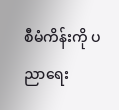စီမံကိန်းကို ပညာရေး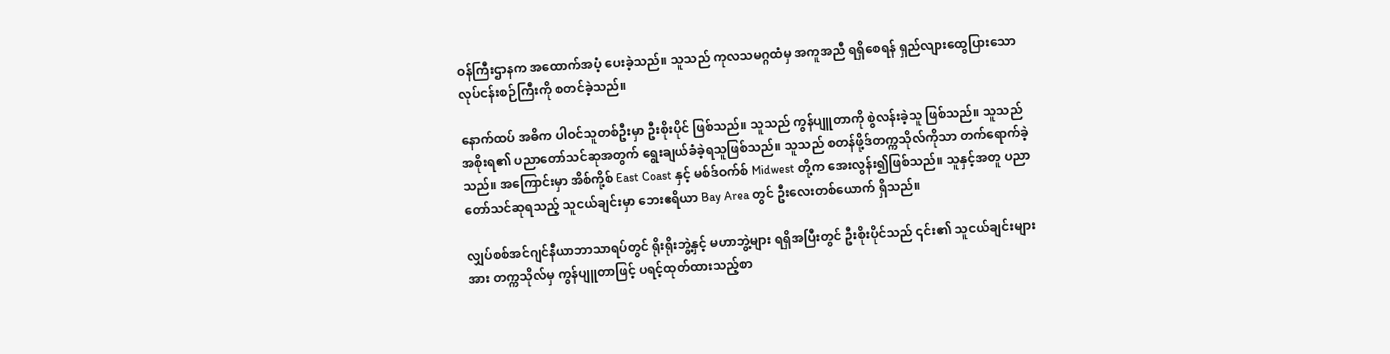ဝန်ကြီးဌာနက အထောက်အပံ့ ပေးခဲ့သည်။ သူသည် ကုလသမဂ္ဂထံမှ အကူအညီ ရရှိစေရန် ရှည်လျားထွေပြားသော လုပ်ငန်းစဉ်ကြီးကို စတင်ခဲ့သည်။

နောက်ထပ် အဓိက ပါဝင်သူတစ်ဦးမှာ ဦးစိုးပိုင် ဖြစ်သည်။ သူသည် ကွန်ပျူတာကို စွဲလန်းခဲ့သူ ဖြစ်သည်။ သူသည် အစိုးရ၏ ပညာတော်သင်ဆုအတွက် ရွေးချယ်ခံခဲ့ရသူဖြစ်သည်။ သူသည် စတန်ဖို့ဒ်တက္ကသိုလ်ကိုသာ တက်ရောက်ခဲ့သည်။ အကြောင်းမှာ အိစ်ကို့စ် East Coast နှင့် မစ်ဒ်ဝက်စ် Midwest တို့က အေးလွန်း၍ဖြစ်သည်။ သူနှင့်အတူ ပညာတော်သင်ဆုရသည့် သူငယ်ချင်းမှာ ဘေးဧရိယာ Bay Area တွင် ဦးလေးတစ်ယောက် ရှိသည်။

လျှပ်စစ်အင်ဂျင်နီယာဘာသာရပ်တွင် ရိုးရိုးဘွဲ့နှင့် မဟာဘွဲ့များ ရရှိအပြီးတွင် ဦးစိုးပိုင်သည် ၎င်း၏ သူငယ်ချင်းများအား တက္ကသိုလ်မှ ကွန်ပျူတာဖြင့် ပရင့်ထုတ်ထားသည့်စာ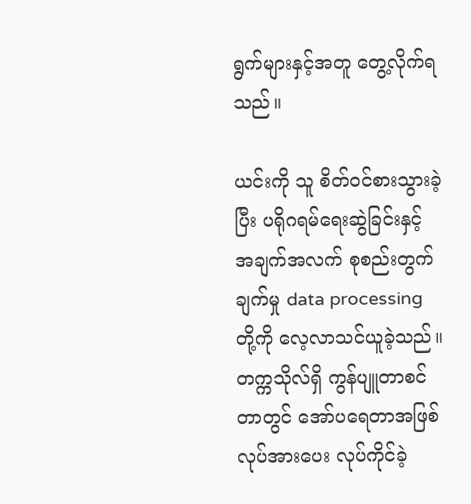ရွက်များနှင့်အတူ တွေ့လိုက်ရသည်။

ယင်းကို သူ စိတ်ဝင်စားသွားခဲ့ပြီး ပရိုဂရမ်ရေးဆွဲခြင်းနှင့် အချက်အလက် စုစည်းတွက်ချက်မှု data processing တို့ကို လေ့လာသင်ယူခဲ့သည်။ တက္ကသိုလ်ရှိ ကွန်ပျူတာစင်တာတွင် အော်ပရေတာအဖြစ် လုပ်အားပေး လုပ်ကိုင်ခဲ့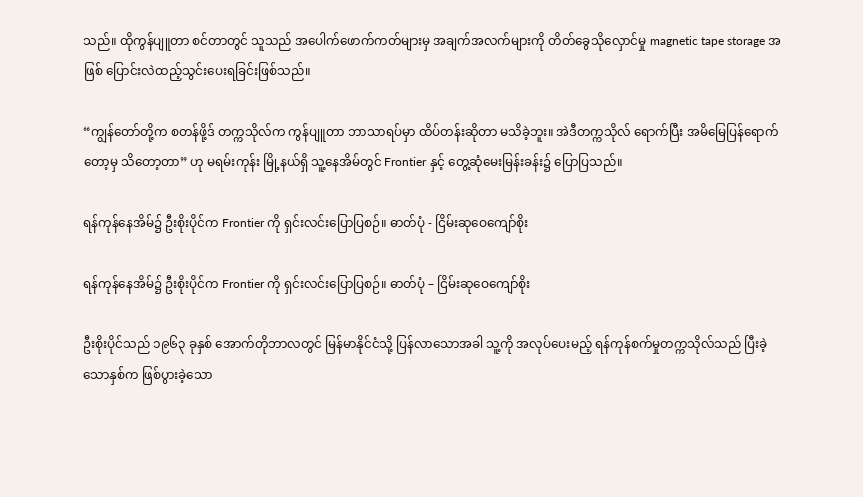သည်။ ထိုကွန်ပျူတာ စင်တာတွင် သူသည် အပေါက်ဖောက်ကတ်များမှ အချက်အလက်များကို တိတ်ခွေသိုလှောင်မှု magnetic tape storage အဖြစ် ပြောင်းလဲထည့်သွင်းပေးရခြင်းဖြစ်သည်။

“ကျွန်တော်တို့က စတန်ဖို့ဒ် တက္ကသိုလ်က ကွန်ပျူတာ ဘာသာရပ်မှာ ထိပ်တန်းဆိုတာ မသိခဲ့ဘူး။ အဲဒီတက္ကသိုလ် ရောက်ပြီး အမိမြေပြန်ရောက်တော့မှ သိတော့တာ” ဟု မရမ်းကုန်း မြို့နယ်ရှိ သူ့နေအိမ်တွင် Frontier နှင့် တွေ့ဆုံမေးမြန်းခန်း၌ ပြောပြသည်။

ရန်ကုန်နေအိမ်၌ ဦးစိုးပိုင်က Frontier ကို ရှင်းလင်းပြောပြစဉ်။ ဓာတ်ပုံ - ငြိမ်းဆုဝေကျော်စိုး

ရန်ကုန်နေအိမ်၌ ဦးစိုးပိုင်က Frontier ကို ရှင်းလင်းပြောပြစဉ်။ ဓာတ်ပုံ – ငြိမ်းဆုဝေကျော်စိုး

ဦးစိုးပိုင်သည် ၁၉၆၃ ခုနှစ် အောက်တိုဘာလတွင် မြန်မာနိုင်ငံသို့ ပြန်လာသောအခါ သူ့ကို အလုပ်ပေးမည့် ရန်ကုန်စက်မှုတက္ကသိုလ်သည် ပြီးခဲ့သောနှစ်က ဖြစ်ပွားခဲ့သော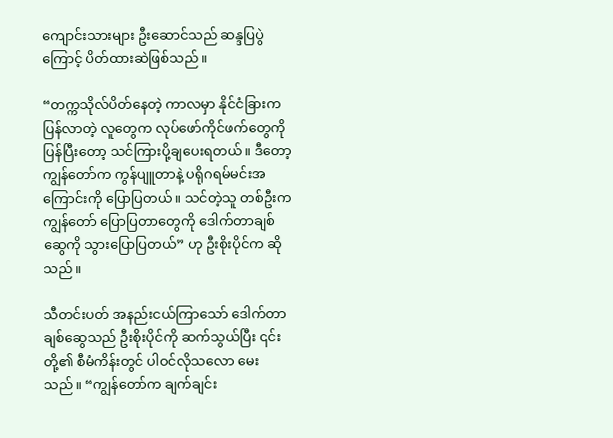ကျောင်းသားများ ဦးဆောင်သည် ဆန္ဒပြပွဲကြောင့် ပိတ်ထားဆဲဖြစ်သည်။

“တက္ကသိုလ်ပိတ်နေတဲ့ ကာလမှာ နိုင်ငံခြားက ပြန်လာတဲ့ လူတွေက လုပ်ဖော်ကိုင်ဖက်တွေကို ပြန်ပြီးတော့ သင်ကြားပို့ချပေးရတယ်။ ဒီတော့ ကျွန်တော်က ကွန်ပျူတာနဲ့ ပရိုဂရမ်မင်းအကြောင်းကို ပြောပြတယ်။ သင်တဲ့သူ တစ်ဦးက ကျွန်တော် ပြောပြတာတွေကို ဒေါက်တာချစ်ဆွေကို သွားပြောပြတယ်” ဟု ဦးစိုးပိုင်က ဆိုသည်။

သီတင်းပတ် အနည်းငယ်ကြာသော် ဒေါက်တာချစ်ဆွေသည် ဦးစိုးပိုင်ကို ဆက်သွယ်ပြီး ၎င်းတို့၏ စီမံကိန်းတွင် ပါဝင်လိုသလော မေးသည်။ “ကျွန်တော်က ချက်ချင်း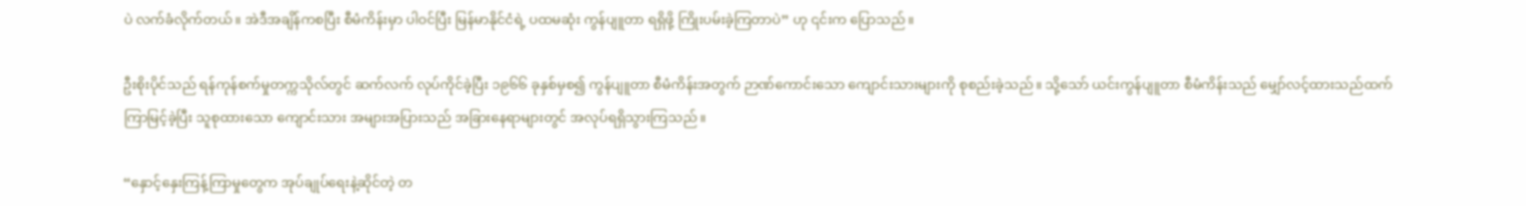ပဲ လက်ခံလိုက်တယ်။ အဲဒီအချိန်ကစပြီး စီမံကိန်းမှာ ပါဝင်ပြီး မြန်မာနိုင်ငံရဲ့ ပထမဆုံး ကွန်ပျူတာ ရရှိဖို့ ကြိုးပမ်းခဲ့ကြတာပဲ” ဟု ၎င်းက ပြောသည်။

ဦးစိုးပိုင်သည် ရန်ကုန်စက်မှုတက္ကသိုလ်တွင် ဆက်လက် လုပ်ကိုင်ခဲ့ပြီး ၁၉၆၆ ခုနှစ်မှစ၍ ကွန်ပျူတာ စီမံကိန်းအတွက် ဉာဏ်ကောင်းသော ကျောင်းသားများကို စုစည်းခဲ့သည်။ သို့သော် ယင်းကွန်ပျူတာ စီမံကိန်းသည် မျှော်လင့်ထားသည်ထက် ကြာမြင့်ခဲ့ပြီး သူစုထားသော ကျောင်းသား အများအပြားသည် အခြားနေရာများတွင် အလုပ်ရရှိသွားကြသည်။

“နှောင့်နှေးကြန့်ကြာမှုတွေက အုပ်ချုပ်ရေးနဲ့ဆိုင်တဲ့ တ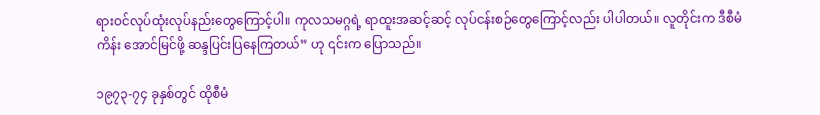ရားဝင်လုပ်ထုံးလုပ်နည်းတွေကြောင့်ပါ။ ကုလသမဂ္ဂရဲ့ ရာထူးအဆင့်ဆင့် လုပ်ငန်းစဉ်တွေကြောင့်လည်း ပါပါတယ်။ လူတိုင်းက ဒီစီမံကိန်း အောင်မြင်ဖို့ ဆန္ဒပြင်းပြနေကြတယ်” ဟု ၎င်းက ပြောသည်။

၁၉၇၃-၇၄ ခုနှစ်တွင် ထိုစီမံ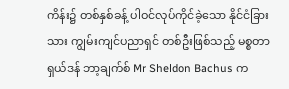ကိန်း၌ တစ်နှစ်ခန့် ပါဝင်လုပ်ကိုင်ခဲ့သော နိုင်ငံခြားသား ကျွမ်းကျင်ပညာရှင် တစ်ဦးဖြစ်သည့် မစ္စတာ ရှယ်ဒန် ဘာ့ချက်စ် Mr Sheldon Bachus က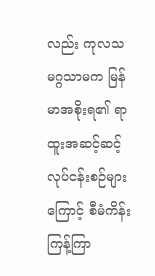လည်း ကုလသမဂ္ဂသာမက မြန်မာအစိုးရ၏ ရာထူးအဆင့်ဆင့် လုပ်ငန်းစဉ်များကြောင့် စီမံကိန်း ကြန့်ကြာ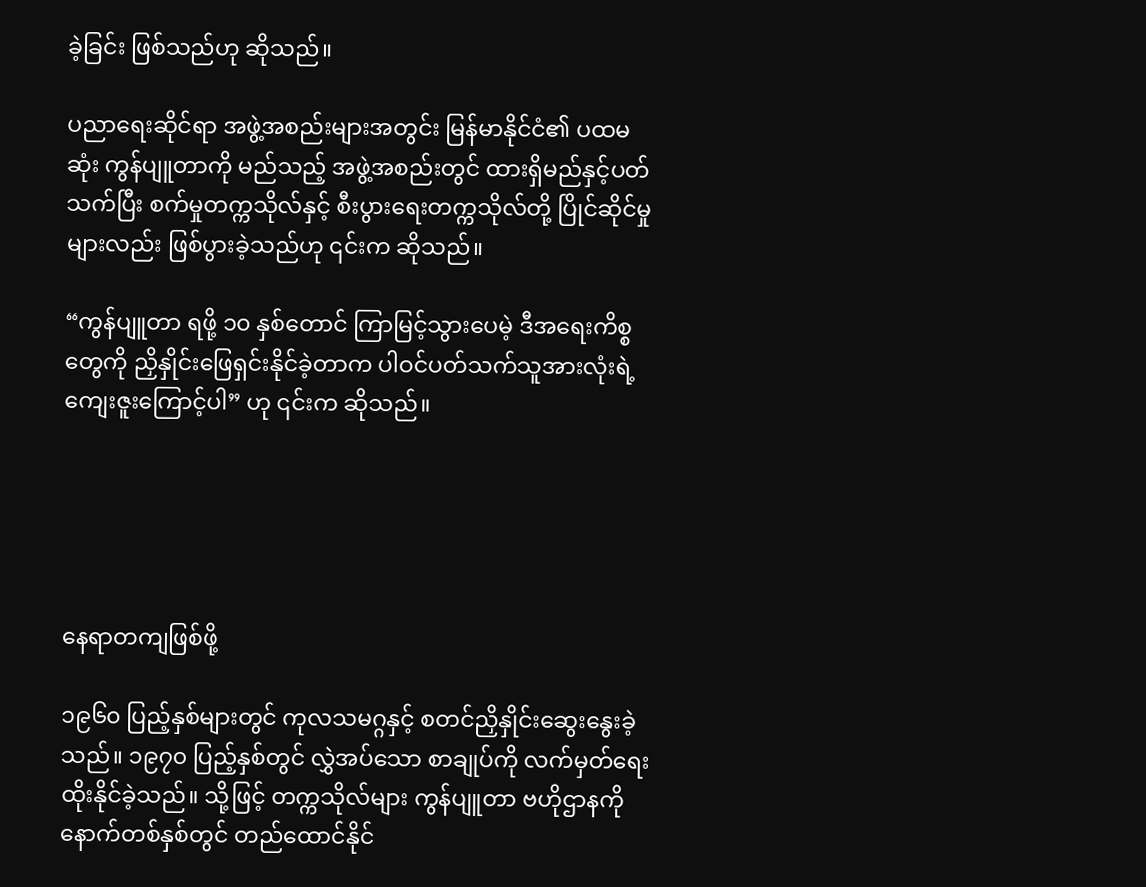ခဲ့ခြင်း ဖြစ်သည်ဟု ဆိုသည်။

ပညာရေးဆိုင်ရာ အဖွဲ့အစည်းများအတွင်း မြန်မာနိုင်ငံ၏ ပထမဆုံး ကွန်ပျူတာကို မည်သည့် အဖွဲ့အစည်းတွင် ထားရှိမည်နှင့်ပတ်သက်ပြီး စက်မှုတက္ကသိုလ်နှင့် စီးပွားရေးတက္ကသိုလ်တို့ ပြိုင်ဆိုင်မှုများလည်း ဖြစ်ပွားခဲ့သည်ဟု ၎င်းက ဆိုသည်။

“ကွန်ပျူတာ ရဖို့ ၁၀ နှစ်တောင် ကြာမြင့်သွားပေမဲ့ ဒီအရေးကိစ္စတွေကို ညှိနှိုင်းဖြေရှင်းနိုင်ခဲ့တာက ပါဝင်ပတ်သက်သူအားလုံးရဲ့ ကျေးဇူးကြောင့်ပါ” ဟု ၎င်းက ဆိုသည်။





နေရာတကျဖြစ်ဖို့

၁၉၆၀ ပြည့်နှစ်များတွင် ကုလသမဂ္ဂနှင့် စတင်ညှိနှိုင်းဆွေးနွေးခဲ့သည်။ ၁၉၇၀ ပြည့်နှစ်တွင် လွှဲအပ်သော စာချုပ်ကို လက်မှတ်ရေးထိုးနိုင်ခဲ့သည်။ သို့ဖြင့် တက္ကသိုလ်များ ကွန်ပျူတာ ဗဟိုဌာနကို နောက်တစ်နှစ်တွင် တည်ထောင်နိုင်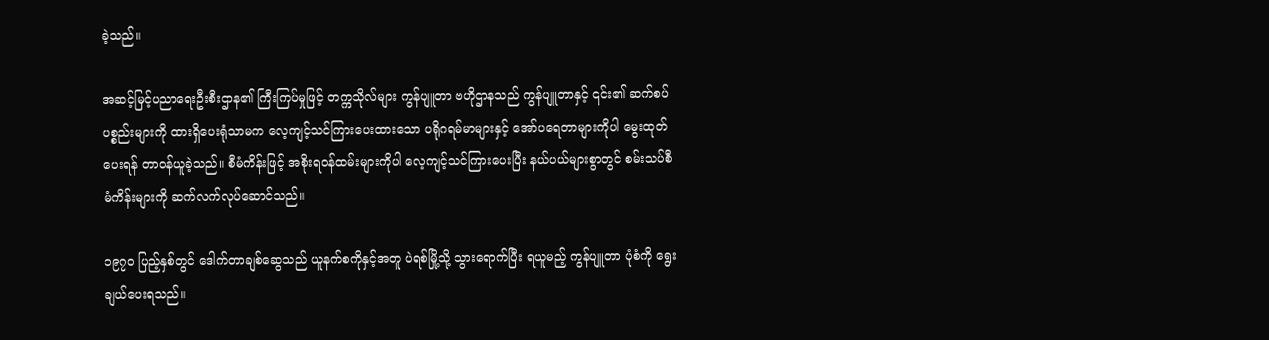ခဲ့သည်။

အဆင့်မြင့်ပညာရေးဦးစီးဌာန၏ ကြီးကြပ်မှုဖြင့် တက္ကသိုလ်များ ကွန်ပျူတာ ဗဟိုဌာနသည် ကွန်ပျူတာနှင့် ၎င်း၏ ဆက်စပ်ပစ္စည်းများကို ထားရှိပေးရုံသာမက လေ့ကျင့်သင်ကြားပေးထားသော ပရိုဂရမ်မာများနှင့် အော်ပရေတာများကိုပါ မွေးထုတ်ပေးရန် တာဝန်ယူခဲ့သည်။ စီမံကိန်းဖြင့် အစိုးရဝန်ထမ်းများကိုပါ လေ့ကျင့်သင်ကြားပေးပြီး နယ်ပယ်များစွာတွင် စမ်းသပ်စီမံကိန်းများကို ဆက်လက်လုပ်ဆောင်သည်။

၁၉၇၀ ပြည့်နှစ်တွင် ဒေါက်တာချစ်ဆွေသည် ယူနက်စကိုနှင့်အတူ ပဲရစ်မြို့သို့ သွားရောက်ပြီး ရယူမည့် ကွန်ပျူတာ ပုံစံကို ရွေးချယ်ပေးရသည်။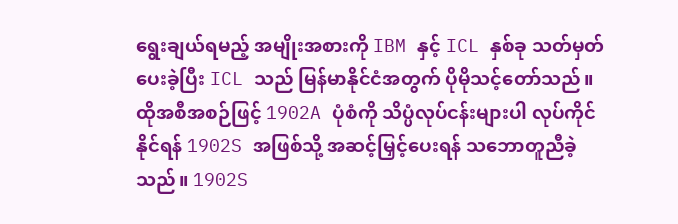ရွေးချယ်ရမည့် အမျိုးအစားကို IBM နှင့် ICL နှစ်ခု သတ်မှတ်ပေးခဲ့ပြီး ICL သည် မြန်မာနိုင်ငံအတွက် ပိုမိုသင့်တော်သည်။ ထိုအစီအစဉ်ဖြင့် 1902A ပုံစံကို သိပ္ပံလုပ်ငန်းများပါ လုပ်ကိုင်နိုင်ရန် 1902S အဖြစ်သို့ အဆင့်မြှင့်ပေးရန် သဘောတူညီခဲ့သည်။ 1902S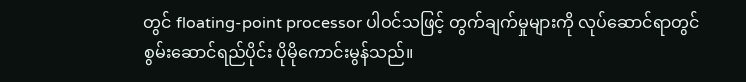တွင် floating-point processor ပါဝင်သဖြင့် တွက်ချက်မှုများကို လုပ်ဆောင်ရာတွင် စွမ်းဆောင်ရည်ပိုင်း ပိုမိုကောင်းမွန်သည်။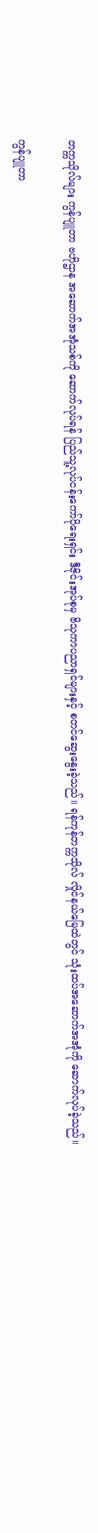တက္ကသိုလ်များ ကွန်ပျူတာ ဗဟိုဌာန အဆောက်အအုံသစ်ကို ဆောက်လုပ်ရန် ပြည်သူ့လုပ်ငန်းကော်ပိုရေးရှင်း ဒီဇိုင်းအုပ်စုမှ ဗိသုကာပညာရှင်များနှင့် စတင်ဆွေးနွေးခဲ့သည်။ ရန်ကုန်တက္ကသိုလ် လှိုင်နယ်မြေထဲတွင် သုံးထပ်အဆောက်အအုံကို ဆောက်လုပ်ခဲ့သည်။

ကွန်ပျူတာ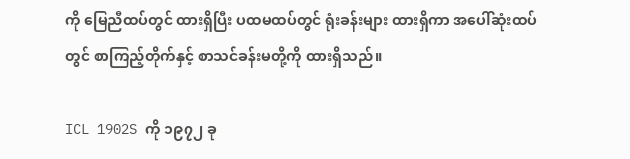ကို မြေညီထပ်တွင် ထားရှိပြီး ပထမထပ်တွင် ရုံးခန်းများ ထားရှိကာ အပေါ်ဆုံးထပ်တွင် စာကြည့်တိုက်နှင့် စာသင်ခန်းမတို့ကို ထားရှိသည်။

ICL 1902S ကို ၁၉၇၂ ခု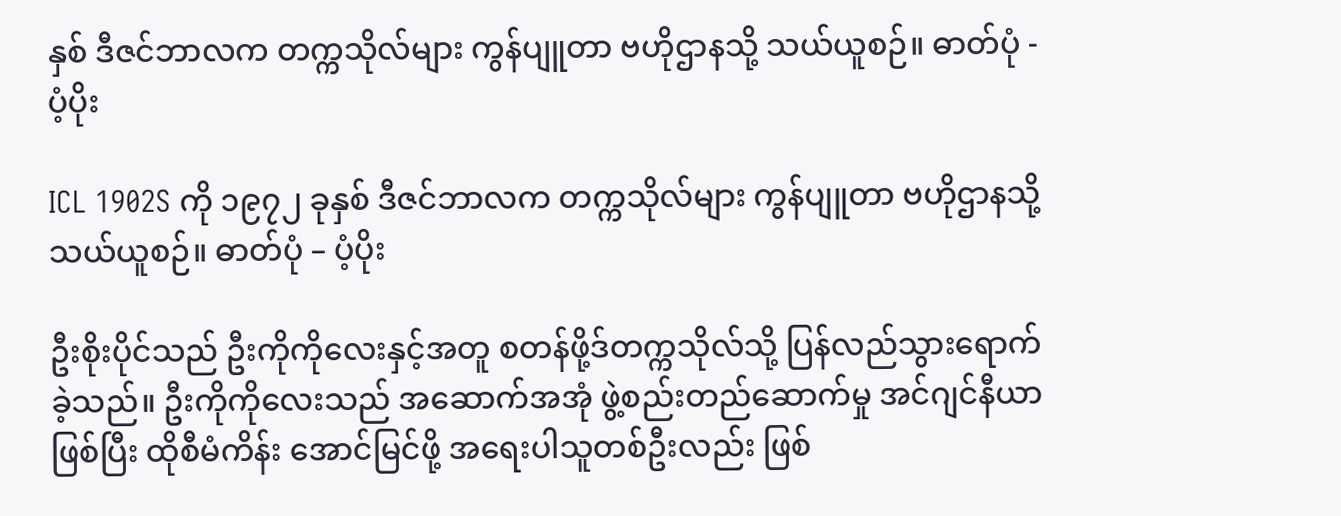နှစ် ဒီဇင်ဘာလက တက္ကသိုလ်များ ကွန်ပျူတာ ဗဟိုဌာနသို့ သယ်ယူစဉ်။ ဓာတ်ပုံ - ပံ့ပိုး

ICL 1902S ကို ၁၉၇၂ ခုနှစ် ဒီဇင်ဘာလက တက္ကသိုလ်များ ကွန်ပျူတာ ဗဟိုဌာနသို့ သယ်ယူစဉ်။ ဓာတ်ပုံ – ပံ့ပိုး

ဦးစိုးပိုင်သည် ဦးကိုကိုလေးနှင့်အတူ စတန်ဖို့ဒ်တက္ကသိုလ်သို့ ပြန်လည်သွားရောက်ခဲ့သည်။ ဦးကိုကိုလေးသည် အဆောက်အအုံ ဖွဲ့စည်းတည်ဆောက်မှု အင်ဂျင်နီယာ ဖြစ်ပြီး ထိုစီမံကိန်း အောင်မြင်ဖို့ အရေးပါသူတစ်ဦးလည်း ဖြစ်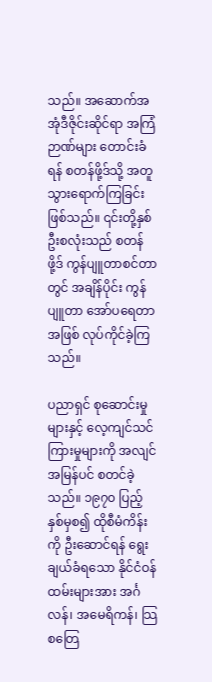သည်။ အဆောက်အအုံဒီဇိုင်းဆိုင်ရာ အကြံဉာဏ်များ တောင်းခံရန် စတန်ဖို့ဒ်သို့ အတူသွားရောက်ကြခြင်း ဖြစ်သည်။ ၎င်းတို့နှစ်ဦးစလုံးသည် စတန်ဖို့ဒ် ကွန်ပျူတာစင်တာတွင် အချိန်ပိုင်း ကွန်ပျူတာ အော်ပရေတာအဖြစ် လုပ်ကိုင်ခဲ့ကြသည်။

ပညာရှင် စုဆောင်းမှုများနှင့် လေ့ကျင်သင်ကြားမှုများကို အလျင်အမြန်ပင် စတင်ခဲ့သည်။ ၁၉၇၀ ပြည့်နှစ်မှစ၍ ထိုစီမံကိန်းကို ဦးဆောင်ရန် ရွေးချယ်ခံရသော နိုင်ငံဝန်ထမ်းများအား အင်္ဂလန်၊ အမေရိကန်၊ သြစတြေ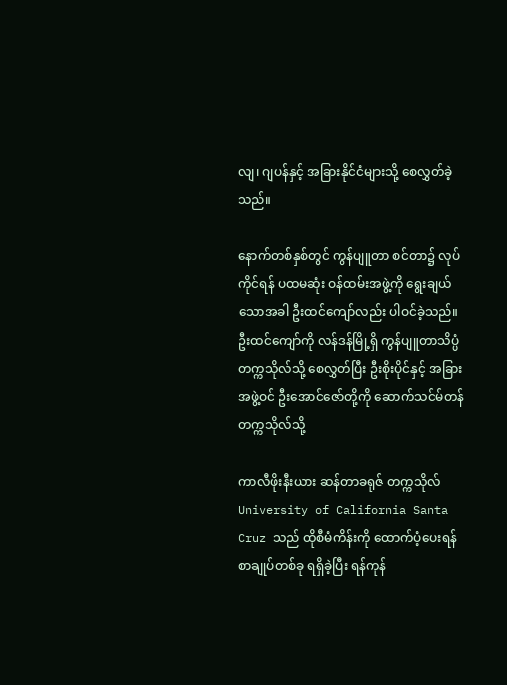လျ၊ ဂျပန်နှင့် အခြားနိုင်ငံများသို့ စေလွှတ်ခဲ့သည်။

နောက်တစ်နှစ်တွင် ကွန်ပျူတာ စင်တာ၌ လုပ်ကိုင်ရန် ပထမဆုံး ဝန်ထမ်းအဖွဲ့ကို ရွေးချယ်သောအခါ ဦးထင်ကျော်လည်း ပါဝင်ခဲ့သည်။ ဦးထင်ကျော်ကို လန်ဒန်မြို့ရှိ ကွန်ပျူတာသိပ္ပံတက္ကသိုလ်သို့ စေလွှတ်ပြီး ဦးစိုးပိုင်နှင့် အခြားအဖွဲ့ဝင် ဦးအောင်ဇော်တို့ကို ဆောက်သင်မ်တန် တက္ကသိုလ်သို့

ကာလီဖိုးနီးယား ဆန်တာခရုဇ် တက္ကသိုလ် University of California Santa Cruz သည် ထိုစီမံကိန်းကို ထောက်ပံ့ပေးရန် စာချုပ်တစ်ခု ရရှိခဲ့ပြီး ရန်ကုန်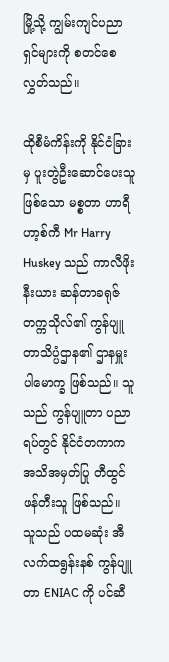မြို့သို့ ကျွမ်းကျင်ပညာရှင်များကို စတင်စေလွှတ်သည်။

ထိုစီမံကိန်းကို နိုင်ငံခြားမှ ပူးတွဲဦးဆောင်ပေးသူဖြစ်သော မစ္စတာ ဟာရီ ဟာ့စ်ကီ Mr Harry Huskey သည် ကာလီဖိုးနီးယား ဆန်တာခရုဇ် တက္ကသိုလ်၏ ကွန်ပျူတာသိပ္ပံဌာန၏ ဌာနမှူး ပါမောက္ခ ဖြစ်သည်။ သူသည် ကွန်ပျူတာ ပညာရပ်တွင် နိုင်ငံတကာက အသိအမှတ်ပြု တီထွင်ဖန်တီးသူ ဖြစ်သည်။ သူသည် ပထမဆုံး အီလက်ထရွန်းနစ် ကွန်ပျူတာ ENIAC ကို ပင်ဆီ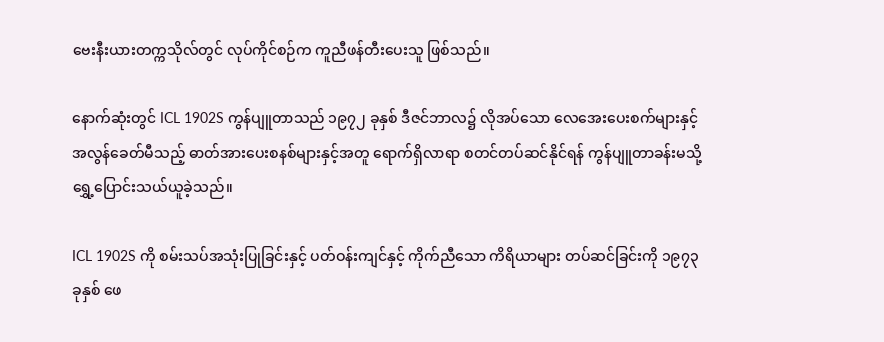ဗေးနီးယားတက္ကသိုလ်တွင် လုပ်ကိုင်စဉ်က ကူညီဖန်တီးပေးသူ ဖြစ်သည်။

နောက်ဆုံးတွင် ICL 1902S ကွန်ပျူတာသည် ၁၉၇၂ ခုနှစ် ဒီဇင်ဘာလ၌ လိုအပ်သော လေအေးပေးစက်များနှင့် အလွန်ခေတ်မီသည့် ဓာတ်အားပေးစနစ်များနှင့်အတူ ရောက်ရှိလာရာ စတင်တပ်ဆင်နိုင်ရန် ကွန်ပျူတာခန်းမသို့ ရွှေ့ပြောင်းသယ်ယူခဲ့သည်။

ICL 1902S ကို စမ်းသပ်အသုံးပြုခြင်းနှင့် ပတ်ဝန်းကျင်နှင့် ကိုက်ညီသော ကိရိယာများ တပ်ဆင်ခြင်းကို ၁၉၇၃ ခုနှစ် ဖေ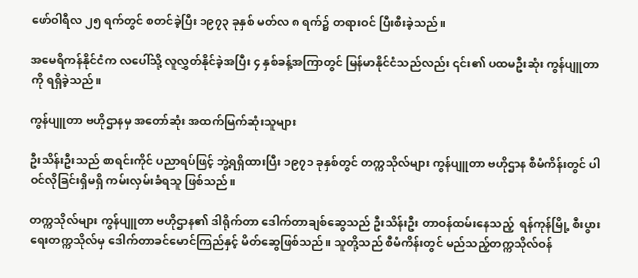ဖော်ဝါရီလ ၂၅ ရက်တွင် စတင်ခဲ့ပြီး ၁၉၇၃ ခုနှစ် မတ်လ ၈ ရက်၌ တရားဝင် ပြီးစီးခဲ့သည်။

အမေရိကန်နိုင်ငံက လပေါ်သို့ လူလွှတ်နိုင်ခဲ့အပြီး ၄ နှစ်ခန့်အကြာတွင် မြန်မာနိုင်ငံသည်လည်း ၎င်း၏ ပထမဦးဆုံး ကွန်ပျူတာကို ရရှိခဲ့သည်။

ကွန်ပျူတာ ဗဟိုဌာနမှ အတော်ဆုံး အထက်မြက်ဆုံးသူများ

ဦးသိန်းဦးသည် စာရင်းကိုင် ပညာရပ်ဖြင့် ဘွဲ့ရရှိထားပြီး ၁၉၇၁ ခုနှစ်တွင် တက္ကသိုလ်များ ကွန်ပျူတာ ဗဟိုဌာန စီမံကိန်းတွင် ပါဝင်လိုခြင်းရှိမရှိ ကမ်းလှမ်းခံရသူ ဖြစ်သည်။

တက္ကသိုလ်များ ကွန်ပျူတာ ဗဟိုဌာန၏ ဒါရိုက်တာ ဒေါက်တာချစ်ဆွေသည် ဦးသိန်းဦး တာဝန်ထမ်းနေသည့်  ရန်ကုန်မြို့ စီးပွားရေးတက္ကသိုလ်မှ ဒေါက်တာခင်မောင်ကြည်နှင့် မိတ်ဆွေဖြစ်သည်။ သူတို့သည် စီမံကိန်းတွင် မည်သည့်တက္ကသိုလ်ဝန်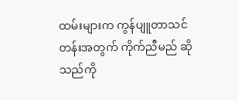ထမ်းများက ကွန်ပျူတာသင်တန်းအတွက် ကိုက်ညီမည် ဆိုသည်ကို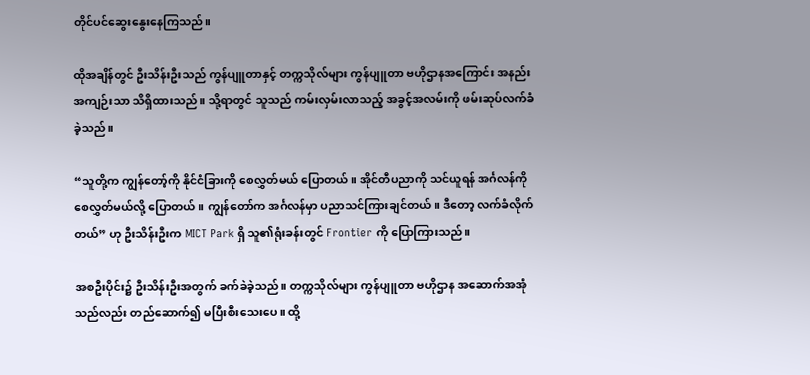တိုင်ပင်ဆွေးနွေးနေကြသည်။

ထိုအချိန်တွင် ဦးသိန်းဦးသည် ကွန်ပျူတာနှင့် တက္ကသိုလ်များ ကွန်ပျူတာ ဗဟိုဌာနအကြောင်း အနည်းအကျဉ်းသာ သိရှိထားသည်။ သို့ရာတွင် သူသည် ကမ်းလှမ်းလာသည့် အခွင့်အလမ်းကို ဖမ်းဆုပ်လက်ခံခဲ့သည်။

“သူတို့က ကျွန်တော့်ကို နိုင်ငံခြားကို စေလွှတ်မယ် ပြောတယ်။ အိုင်တီပညာကို သင်ယူရန် အင်္ဂလန်ကို စေလွှတ်မယ်လို့ ပြောတယ်။ ကျွန်တော်က အင်္ဂလန်မှာ ပညာသင်ကြားချင်တယ်။ ဒီတော့ လက်ခံလိုက်တယ်” ဟု ဦးသိန်းဦးက MICT Park ရှိ သူ၏ရုံးခန်းတွင် Frontier ကို ပြောကြားသည်။

အစဦးပိုင်း၌ ဦးသိန်းဦးအတွက် ခက်ခဲခဲ့သည်။ တက္ကသိုလ်များ ကွန်ပျူတာ ဗဟိုဌာန အဆောက်အအုံသည်လည်း တည်ဆောက်၍ မပြီးစီးသေးပေ။ ထို့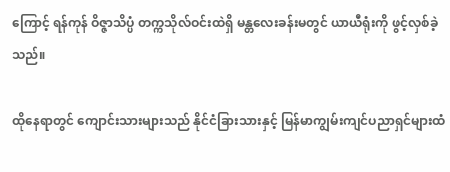ကြောင့် ရန်ကုန် ဝိဇ္ဇာသိပ္ပံ တက္ကသိုလ်ဝင်းထဲရှိ မန္တလေးခန်းမတွင် ယာယီရုံးကို ဖွင့်လှစ်ခဲ့သည်။

ထိုနေရာတွင် ကျောင်းသားများသည် နိုင်ငံခြားသားနှင့် မြန်မာကျွမ်းကျင်ပညာရှင်များထံ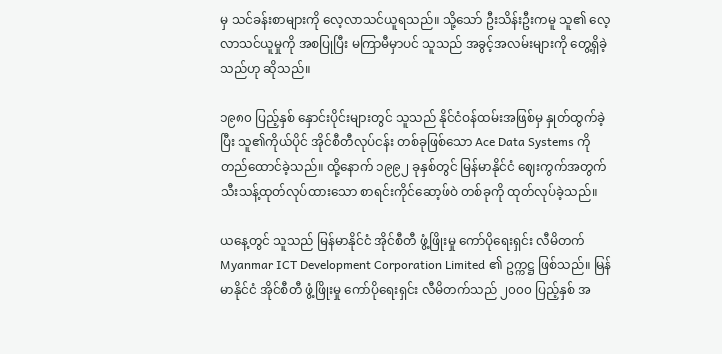မှ သင်ခန်းစာများကို လေ့လာသင်ယူရသည်။ သို့သော် ဦးသိန်းဦးကမူ သူ၏ လေ့လာသင်ယူမှုကို အစပြုပြီး မကြာမီမှာပင် သူသည် အခွင့်အလမ်းများကို တွေ့ရှိခဲ့သည်ဟု ဆိုသည်။

၁၉၈၀ ပြည့်နှစ် နှောင်းပိုင်းများတွင် သူသည် နိုင်ငံဝန်ထမ်းအဖြစ်မှ နှုတ်ထွက်ခဲ့ပြီး သူ၏ကိုယ်ပိုင် အိုင်စီတီလုပ်ငန်း တစ်ခုဖြစ်သော Ace Data Systems ကို တည်ထောင်ခဲ့သည်။ ထို့နောက် ၁၉၉၂ ခုနှစ်တွင် မြန်မာနိုင်ငံ ဈေးကွက်အတွက် သီးသန့်ထုတ်လုပ်ထားသော စာရင်းကိုင်ဆော့ဖ်ဝဲ တစ်ခုကို ထုတ်လုပ်ခဲ့သည်။

ယနေ့တွင် သူသည် မြန်မာနိုင်ငံ အိုင်စီတီ ဖွံ့ဖြိုးမှု ကော်ပိုရေးရှင်း လီမိတက် Myanmar ICT Development Corporation Limited ၏ ဥက္ကဋ္ဌ ဖြစ်သည်။ မြန်မာနိုင်ငံ အိုင်စီတီ ဖွံ့ဖြိုးမှု ကော်ပိုရေးရှင်း လီမိတက်သည် ၂၀၀၀ ပြည့်နှစ် အ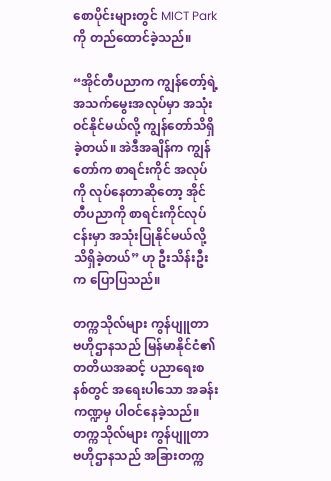စောပိုင်းများတွင် MICT Park ကို တည်ထောင်ခဲ့သည်။

“အိုင်တီပညာက ကျွန်တော့်ရဲ့ အသက်မွေးအလုပ်မှာ အသုံးဝင်နိုင်မယ်လို့ ကျွန်တော်သိရှိခဲ့တယ်။ အဲဒီအချိန်က ကျွန်တော်က စာရင်းကိုင် အလုပ်ကို လုပ်နေတာဆိုတော့ အိုင်တီပညာကို စာရင်းကိုင်လုပ်ငန်းမှာ အသုံးပြုနိုင်မယ်လို့ သိရှိခဲ့တယ်” ဟု ဦးသိန်းဦးက ပြောပြသည်။

တက္ကသိုလ်များ ကွန်ပျူတာ ဗဟိုဌာနသည် မြန်မာနိုင်ငံ၏ တတိယအဆင့် ပညာရေးစနစ်တွင် အရေးပါသော အခန်းကဏ္ဍမှ ပါဝင်နေခဲ့သည်။ တက္ကသိုလ်များ ကွန်ပျူတာ ဗဟိုဌာနသည် အခြားတက္က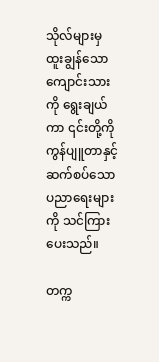သိုလ်များမှ ထူးချွန်သော ကျောင်းသားကို ရွေးချယ်ကာ ၎င်းတို့ကို ကွန်ပျူတာနှင့်ဆက်စပ်သော ပညာရေးများကို သင်ကြားပေးသည်။

တက္က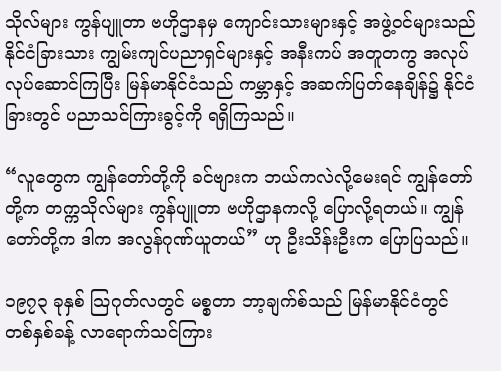သိုလ်များ ကွန်ပျူတာ ဗဟိုဌာနမှ ကျောင်းသားများနှင့် အဖွဲ့ဝင်များသည် နိုင်ငံခြားသား ကျွမ်းကျင်ပညာရှင်များနှင့် အနီးကပ် အတူတကွ အလုပ်လုပ်ဆောင်ကြပြီး မြန်မာနိုင်ငံသည် ကမ္ဘာနှင့် အဆက်ပြတ်နေချိန်၌ နိုင်ငံခြားတွင် ပညာသင်ကြားခွင့်ကို ရရှိကြသည်။

“လူတွေက ကျွန်တော်တို့ကို ခင်ဗျားက ဘယ်ကလဲလို့မေးရင် ကျွန်တော်တို့က တက္ကသိုလ်များ ကွန်ပျူတာ ဗဟိုဌာနကလို့ ပြောလို့ရတယ်။ ကျွန်တော်တို့က ဒါက အလွန်ဂုဏ်ယူတယ်” ဟု ဦးသိန်းဦးက ပြောပြသည်။

၁၉၇၃ ခုနှစ် သြဂုတ်လတွင် မစ္စတာ ဘာ့ချက်စ်သည် မြန်မာနိုင်ငံတွင် တစ်နှစ်ခန့် လာရောက်သင်ကြား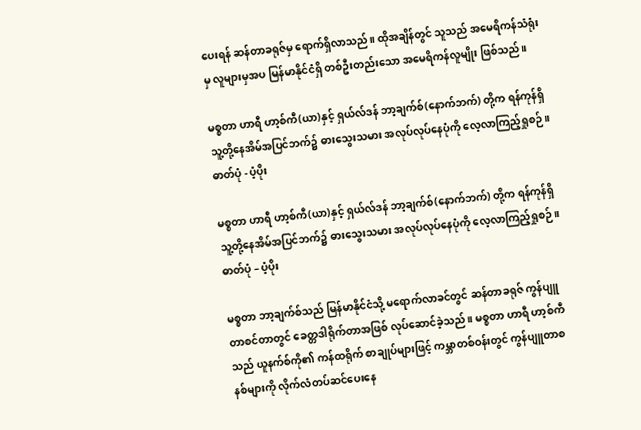ပေးရန် ဆန်တာခရုဇ်မှ ရောက်ရှိလာသည်။ ထိုအချိန်တွင် သူသည် အမေရိကန်သံရုံးမှ လူများမှအပ မြန်မာနိုင်ငံရှိ တစ်ဦးတည်းသော အမေရိကန်လူမျိုး ဖြစ်သည်။

မစ္စတာ ဟာရီ ဟာ့စ်ကီ(ယာ)နှင့် ရှယ်လ်ဒန် ဘာ့ချက်စ်(နောက်ဘက်) တို့က ရန်ကုန်ရှိ သူ့တို့နေအိမ်အပြင်ဘက်၌ ဓားသွေးသမား အလုပ်လုပ်နေပုံကို လေ့လာကြည့်ရှုစဉ်။ ဓာတ်ပုံ - ပံ့ပိုး

မစ္စတာ ဟာရီ ဟာ့စ်ကီ(ယာ)နှင့် ရှယ်လ်ဒန် ဘာ့ချက်စ်(နောက်ဘက်) တို့က ရန်ကုန်ရှိ သူ့တို့နေအိမ်အပြင်ဘက်၌ ဓားသွေးသမား အလုပ်လုပ်နေပုံကို လေ့လာကြည့်ရှုစဉ်။ ဓာတ်ပုံ – ပံ့ပိုး

မစ္စတာ ဘာ့ချက်စ်သည် မြန်မာနိုင်ငံသို့ မရောက်လာခင်တွင် ဆန်တာခရုဇ် ကွန်ပျူတာစင်တာတွင် ခေတ္တဒါရိုက်တာအဖြစ် လုပ်ဆောင်ခဲ့သည်။ မစ္စတာ ဟာရီ ဟာ့စ်ကီသည် ယူနက်စ်ကို၏ ကန်ထရိုက် စာချုပ်များဖြင့် ကမ္ဘာတစ်ဝန်းတွင် ကွန်ပျူတာစနစ်များကို လိုက်လံတပ်ဆင်ပေးနေ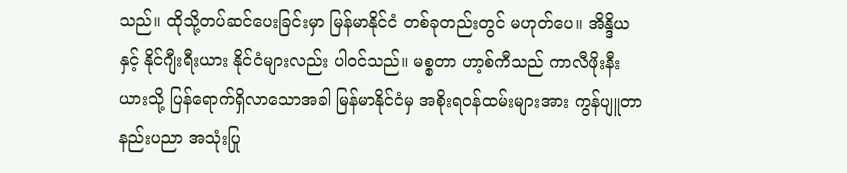သည်။ ထိုသို့တပ်ဆင်ပေးခြင်းမှာ မြန်မာနိုင်ငံ တစ်ခုတည်းတွင် မဟုတ်ပေ။ အိန္ဒိယနှင့် နိုင်ဂျီးရီးယား နိုင်ငံများလည်း ပါဝင်သည်။ မစ္စတာ ဟာ့စ်ကီသည် ကာလီဖိုးနီးယားသို့ ပြန်ရောက်ရှိလာသောအခါ မြန်မာနိုင်ငံမှ အစိုးရဝန်ထမ်းများအား ကွန်ပျူတာနည်းပညာ အသုံးပြု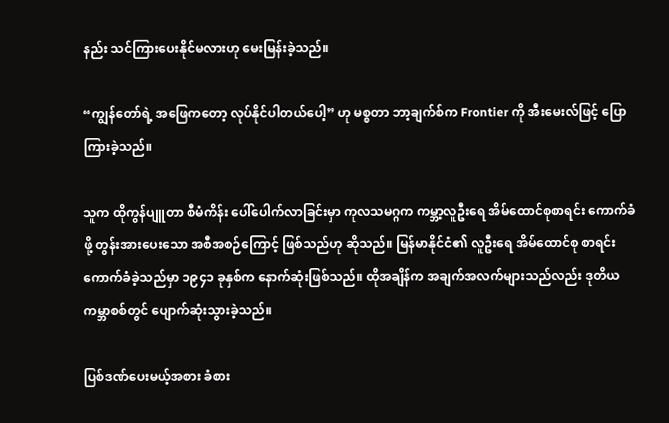နည်း သင်ကြားပေးနိုင်မလားဟု မေးမြန်းခဲ့သည်။

“ကျွန်တော်ရဲ့ အဖြေကတော့ လုပ်နိုင်ပါတယ်ပေါ့” ဟု မစ္စတာ ဘာ့ချက်စ်က Frontier ကို အီးမေးလ်ဖြင့် ပြောကြားခဲ့သည်။

သူက ထိုကွန်ပျူတာ စီမံကိန်း ပေါ်ပေါက်လာခြင်းမှာ ကုလသမဂ္ဂက ကမ္ဘာ့လူဦးရေ အိမ်ထောင်စုစာရင်း ကောက်ခံဖို့ တွန်းအားပေးသော အစီအစဉ်ကြောင့် ဖြစ်သည်ဟု ဆိုသည်။ မြန်မာနိုင်ငံ၏ လူဦးရေ အိမ်ထောင်စု စာရင်း ကောက်ခံခဲ့သည်မှာ ၁၉၄၁ ခုနှစ်က နောက်ဆုံးဖြစ်သည်။ ထိုအချိန်က အချက်အလက်များသည်လည်း ဒုတိယကမ္ဘာစစ်တွင် ပျောက်ဆုံးသွားခဲ့သည်။

ပြစ်ဒဏ်ပေးမယ့်အစား ခံစား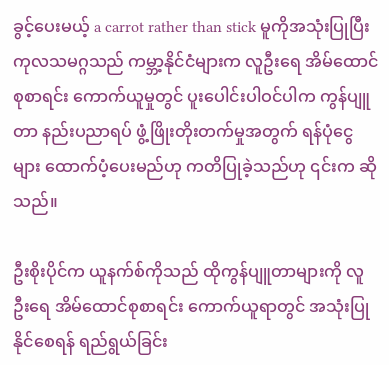ခွင့်ပေးမယ့် a carrot rather than stick မူကိုအသုံးပြုပြီး ကုလသမဂ္ဂသည် ကမ္ဘာ့နိုင်ငံများက လူဦးရေ အိမ်ထောင်စုစာရင်း ကောက်ယူမှုတွင် ပူးပေါင်းပါဝင်ပါက ကွန်ပျူတာ နည်းပညာရပ် ဖွံ့ဖြိုးတိုးတက်မှုအတွက် ရန်ပုံငွေများ ထောက်ပံ့ပေးမည်ဟု ကတိပြုခဲ့သည်ဟု ၎င်းက ဆိုသည်။

ဦးစိုးပိုင်က ယူနက်စ်ကိုသည် ထိုကွန်ပျူတာများကို လူဦးရေ အိမ်ထောင်စုစာရင်း ကောက်ယူရာတွင် အသုံးပြုနိုင်စေရန် ရည်ရွယ်ခြင်း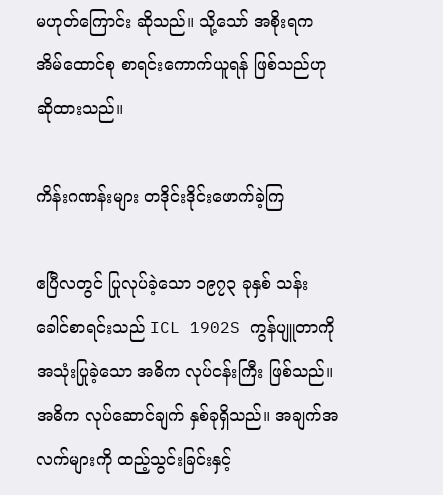မဟုတ်ကြောင်း ဆိုသည်။ သို့သော် အစိုးရက အိမ်ထောင်စု စာရင်းကောက်ယူရန် ဖြစ်သည်ဟု ဆိုထားသည်။

ကိန်းဂဏန်းများ တဒိုင်းဒိုင်းဖောက်ခဲ့ကြ

ဧပြီလတွင် ပြုလုပ်ခဲ့သော ၁၉၇၃ ခုနှစ် သန်းခေါင်စာရင်းသည် ICL 1902S ကွန်ပျူတာကို အသုံးပြုခဲ့သော အဓိက လုပ်ငန်းကြီး ဖြစ်သည်။ အဓိက လုပ်ဆောင်ချက် နှစ်ခုရှိသည်။ အချက်အလက်များကို ထည့်သွင်းခြင်းနှင့်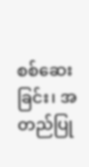စစ်ဆေးခြင်း၊ အတည်ပြု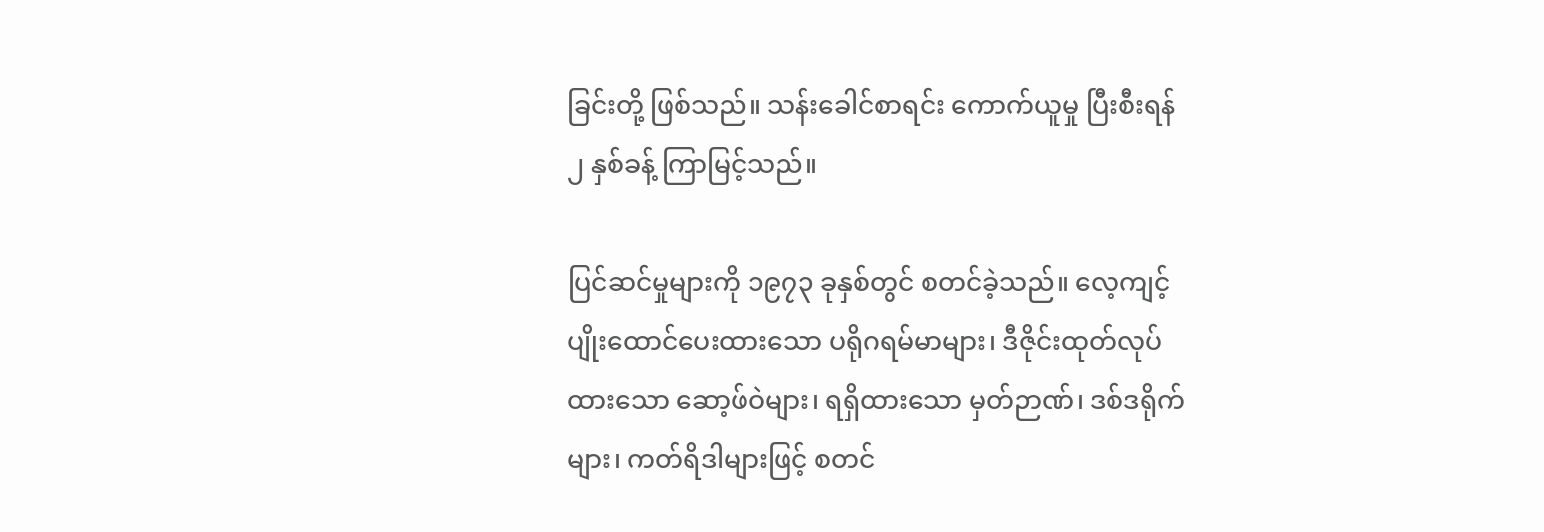ခြင်းတို့ ဖြစ်သည်။ သန်းခေါင်စာရင်း ကောက်ယူမှု ပြီးစီးရန် ၂ နှစ်ခန့် ကြာမြင့်သည်။

ပြင်ဆင်မှုများကို ၁၉၇၃ ခုနှစ်တွင် စတင်ခဲ့သည်။ လေ့ကျင့်ပျိုးထောင်ပေးထားသော ပရိုဂရမ်မာများ၊ ဒီဇိုင်းထုတ်လုပ်ထားသော ဆော့ဖ်ဝဲများ၊ ရရှိထားသော မှတ်ဉာဏ်၊ ဒစ်ဒရိုက်များ၊ ကတ်ရိဒါများဖြင့် စတင်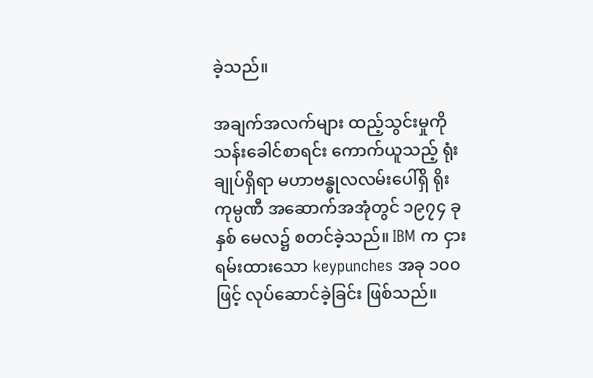ခဲ့သည်။

အချက်အလက်များ ထည့်သွင်းမှုကို သန်းခေါင်စာရင်း ကောက်ယူသည့် ရုံးချုပ်ရှိရာ မဟာဗန္ဓုလလမ်းပေါ်ရှိ ရိုးကုမ္ပဏီ အဆောက်အအုံတွင် ၁၉၇၄ ခုနှစ် မေလ၌ စတင်ခဲ့သည်။ IBM က ငှားရမ်းထားသော keypunches အခု ၁၀၀ ဖြင့် လုပ်ဆောင်ခဲ့ခြင်း ဖြစ်သည်။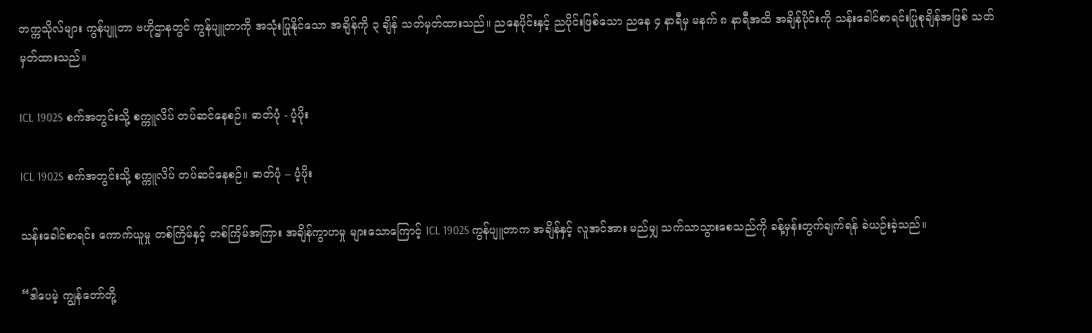တက္ကသိုလ်များ ကွန်ပျူတာ ဗဟိုဌာနတွင် ကွန်ပျူတာကို အသုံးပြုနိုင်သော အချိန်ကို ၃ ချိန် သတ်မှတ်ထားသည်။ ညနေပိုင်းနှင့် ညပိုင်းဖြစ်သော ညနေ ၄ နာရီမှ မနက် ၈ နာရီအထိ အချိန်ပိုင်းကို သန်းခေါင်စာရင်းပြုစုချိန်အဖြစ် သတ်မှတ်ထားသည်။

ICL 1902S စက်အတွင်းသို့ စက္ကူလိပ် တပ်ဆင်နေစဉ်။ ဓာတ်ပုံ - ပံ့ပိုး

ICL 1902S စက်အတွင်းသို့ စက္ကူလိပ် တပ်ဆင်နေစဉ်။ ဓာတ်ပုံ – ပံ့ပိုး

သန်းခေါင်စာရင်း ကောက်ယူမှု တစ်ကြိမ်နှင့် တစ်ကြိမ်အကြား အချိန်ကွာဟမှု များသောကြောင့် ICL 1902S ကွန်ပျူတာက အချိန်နှင့် လူအင်အား မည်မျှ သက်သာသွားစေသည်ကို ခန့်မှန်းတွက်ချက်ရန် ခဲယဉ်းခဲ့သည်။

“ဒါပေမဲ့ ကျွန်တော်တို့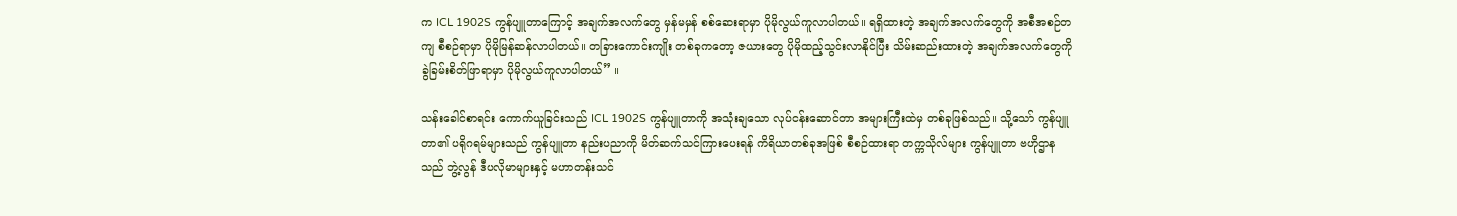က ICL 1902S ကွန်ပျူတာကြောင့် အချက်အလက်တွေ မှန်မမှန် စစ်ဆေးရာမှာ ပိုမိုလွယ်ကူလာပါတယ်။ ရရှိထားတဲ့ အချက်အလက်တွေကို အစီအစဉ်တကျ စီစဉ်ရာမှာ ပိုမိုမြန်ဆန်လာပါတယ်။ တခြားကောင်းကျိုး တစ်ခုကတော့ ဇယားတွေ ပိုမိုထည့်သွင်းလာနိုင်ပြီး သိမ်းဆည်းထားတဲ့ အချက်အလက်တွေကို ခွဲခြမ်းစိတ်ဖြာရာမှာ ပိုမိုလွယ်ကူလာပါတယ်” ။

သန်းခေါင်စာရင်း ကောက်ယူခြင်းသည် ICL 1902S ကွန်ပျူတာကို အသုံးချသော လုပ်ငန်းဆောင်တာ အများကြီးထဲမှ တစ်ခုဖြစ်သည်။ သို့သော် ကွန်ပျူတာ၏ ပရိုဂရမ်များသည် ကွန်ပျူတာ နည်းပညာကို မိတ်ဆက်သင်ကြားပေးရန် ကိရိယာတစ်ခုအဖြစ် စီစဉ်ထားရာ တက္ကသိုလ်များ ကွန်ပျူတာ ဗဟိုဌာနသည် ဘွဲ့လွန် ဒီပလိုမာများနှင့် မဟာတန်းသင်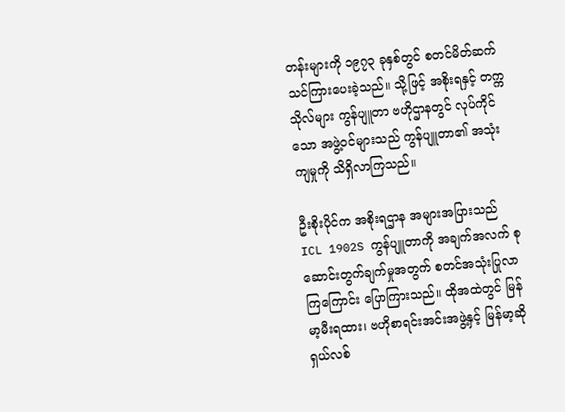တန်းများကို ၁၉၇၃ ခုနှစ်တွင် စတင်မိတ်ဆက် သင်ကြားပေးခဲ့သည်။ သို့ဖြင့် အစိုးရနှင့် တက္ကသိုလ်များ ကွန်ပျူတာ ဗဟိုဌာနတွင် လုပ်ကိုင်သော အဖွဲ့ဝင်များသည် ကွန်ပျူတာ၏ အသုံးကျမှုကို သိရှိလာကြသည်။

ဦးစိုးပိုင်က အစိုးရဌာန အများအပြားသည် ICL 1902S ကွန်ပျူတာကို အချက်အလက် စုဆောင်းတွက်ချက်မှုအတွက် စတင်အသုံးပြုလာကြကြောင်း ပြောကြားသည်။ ထိုအထဲတွင် မြန်မာ့မီးရထား၊ ဗဟိုစာရင်းအင်းအဖွဲ့နှင့် မြန်မာ့ဆိုရှယ်လစ်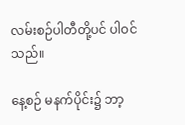လမ်းစဉ်ပါတီတို့ပင် ပါဝင်သည်။

နေ့စဉ် မနက်ပိုင်း၌ ဘာ့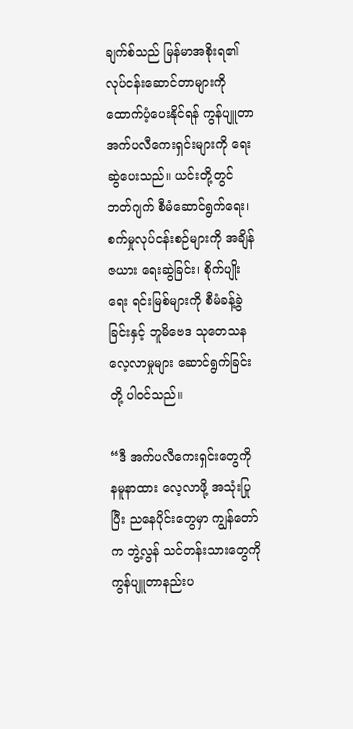ချက်စ်သည် မြန်မာအစိုးရ၏ လုပ်ငန်းဆောင်တာများကို ထောက်ပံ့ပေးနိုင်ရန် ကွန်ပျူတာ အက်ပလီကေးရှင်းများကို ရေးဆွဲပေးသည်။ ယင်းတို့တွင် ဘတ်ဂျက် စီမံဆောင်ရွက်ရေး၊ စက်မှုလုပ်ငန်းစဉ်များကို အချိန်ဇယား ရေးဆွဲခြင်း၊ စိုက်ပျိုးရေး ရင်းမြစ်များကို စီမံခန့်ခွဲခြင်းနှင့် ဘူမိဗေဒ သုတေသန လေ့လာမှုများ ဆောင်ရွက်ခြင်းတို့ ပါဝင်သည်။

“ဒီ အက်ပလီကေးရှင်းတွေကို နမူနာထား လေ့လာဖို့ အသုံးပြုပြီး ညနေပိုင်းတွေမှာ ကျွန်တော်က ဘွဲ့လွန် သင်တန်းသားတွေကို ကွန်ပျူတာနည်းပ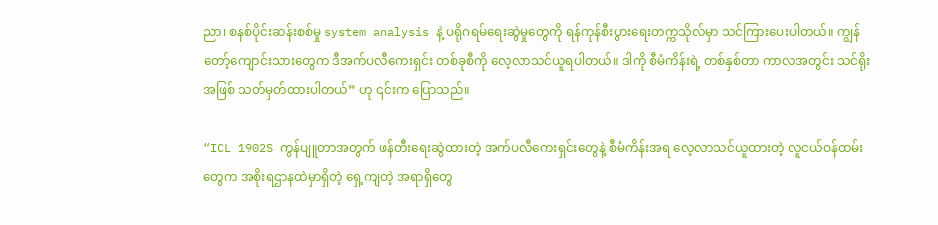ညာ၊ စနစ်ပိုင်းဆန်းစစ်မှု system analysis နဲ့ ပရိုဂရမ်ရေးဆွဲမှုတွေကို ရန်ကုန်စီးပွားရေးတက္ကသိုလ်မှာ သင်ကြားပေးပါတယ်။ ကျွန်တော့်ကျောင်းသားတွေက ဒီအက်ပလီကေးရှင်း တစ်ခုစီကို လေ့လာသင်ယူရပါတယ်။ ဒါကို စီမံကိန်းရဲ့ တစ်နှစ်တာ ကာလအတွင်း သင်ရိုးအဖြစ် သတ်မှတ်ထားပါတယ်” ဟု ၎င်းက ပြောသည်။

“ICL 1902S ကွန်ပျူတာအတွက် ဖန်တီးရေးဆွဲထားတဲ့ အက်ပလီကေးရှင်းတွေနဲ့ စီမံကိန်းအရ လေ့လာသင်ယူထားတဲ့ လူငယ်ဝန်ထမ်းတွေက အစိုးရဌာနထဲမှာရှိတဲ့ ရှေ့ကျတဲ့ အရာရှိတွေ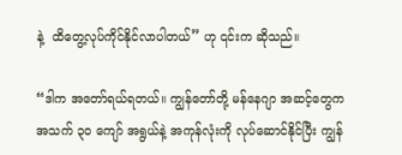နဲ့  ထိတွေ့လုပ်ကိုင်နိုင်လာပါတယ်” ဟု ၎င်းက ဆိုသည်။

“ဒါက အတော်ရယ်ရတယ်။ ကျွန်တော်တို့ မန်နေဂျာ အဆင့်တွေက အသက် ၃၀ ကျော် အရွယ်နဲ့ အကုန်လုံးကို လုပ်ဆောင်နိုင်ပြီး ကျွန်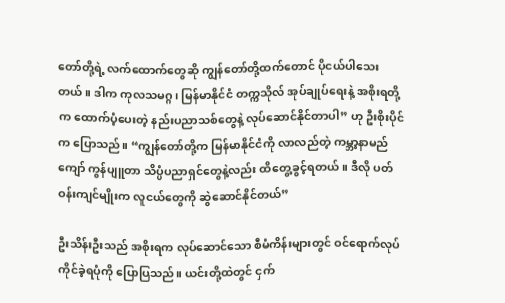တော်တို့ရဲ့ လက်ထောက်တွေဆို ကျွန်တော်တို့ထက်တောင် ပိုငယ်ပါသေးတယ်။ ဒါက ကုလသမဂ္ဂ၊ မြန်မာနိုင်ငံ တက္ကသိုလ် အုပ်ချုပ်ရေးနဲ့ အစိုးရတို့က ထောက်ပံ့ပေးတဲ့ နည်းပညာသစ်တွေနဲ့ လုပ်ဆောင်နိုင်တာပါ” ဟု ဦးစိုးပိုင်က ပြောသည်။ “ကျွန်တော်တို့က မြန်မာနိုင်ငံကို လာလည်တဲ့ ကမ္ဘာ့နာမည်ကျော် ကွန်ပျူတာ သိပ္ပံပညာရှင်တွေနဲ့လည်း ထိတွေ့ခွင့်ရတယ်။ ဒီလို ပတ်ဝန်းကျင်မျိုးက လူငယ်တွေကို ဆွဲဆောင်နိုင်တယ်”

ဦးသိန်းဦးသည် အစိုးရက လုပ်ဆောင်သော စီမံကိန်းများတွင် ဝင်ရောက်လုပ်ကိုင်ခဲ့ရပုံကို ပြောပြသည်။ ယင်းတို့ထဲတွင် ငှက်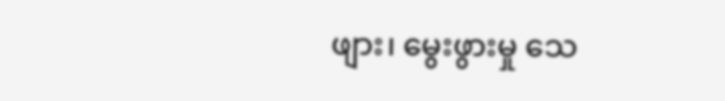ဖျား၊ မွေးဖွားမှု သေ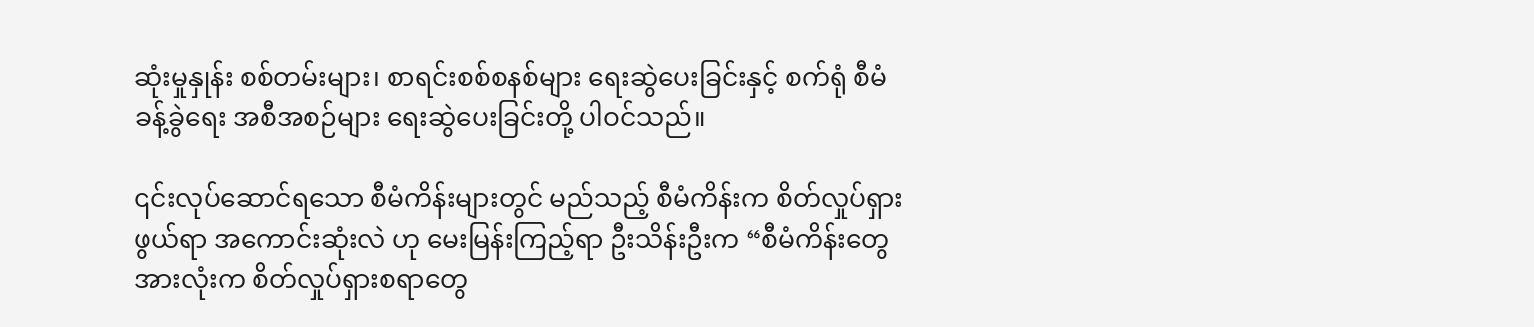ဆုံးမှုနှုန်း စစ်တမ်းများ၊ စာရင်းစစ်စနစ်များ ရေးဆွဲပေးခြင်းနှင့် စက်ရုံ စီမံခန့်ခွဲရေး အစီအစဉ်များ ရေးဆွဲပေးခြင်းတို့ ပါဝင်သည်။

၎င်းလုပ်ဆောင်ရသော စီမံကိန်းများတွင် မည်သည့် စီမံကိန်းက စိတ်လှုပ်ရှားဖွယ်ရာ အကောင်းဆုံးလဲ ဟု မေးမြန်းကြည့်ရာ ဦးသိန်းဦးက “စီမံကိန်းတွေ အားလုံးက စိတ်လှုပ်ရှားစရာတွေ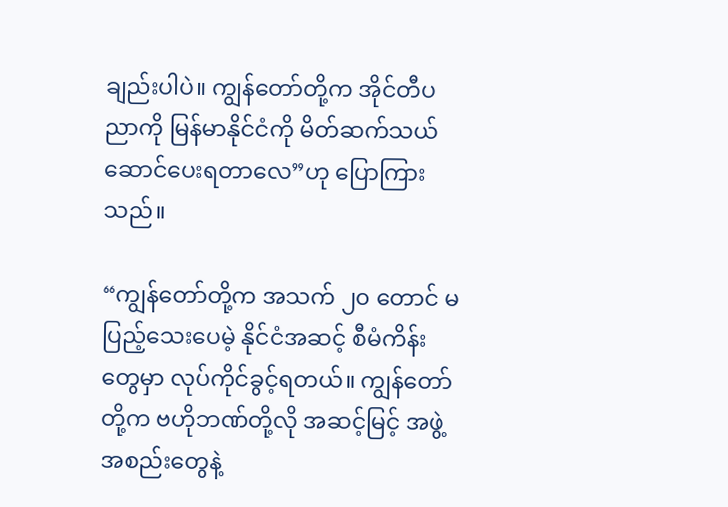ချည်းပါပဲ။ ကျွန်တော်တို့က အိုင်တီပညာကို မြန်မာနိုင်ငံကို မိတ်ဆက်သယ်ဆောင်ပေးရတာလေ”ဟု ပြောကြားသည်။

“ကျွန်တော်တို့က အသက် ၂၀ တောင် မပြည့်သေးပေမဲ့ နိုင်ငံအဆင့် စီမံကိန်းတွေမှာ လုပ်ကိုင်ခွင့်ရတယ်။ ကျွန်တော်တို့က ဗဟိုဘဏ်တို့လို အဆင့်မြင့် အဖွဲ့အစည်းတွေနဲ့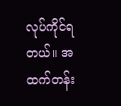လုပ်ကိုင်ရတယ်။ အထက်တန်း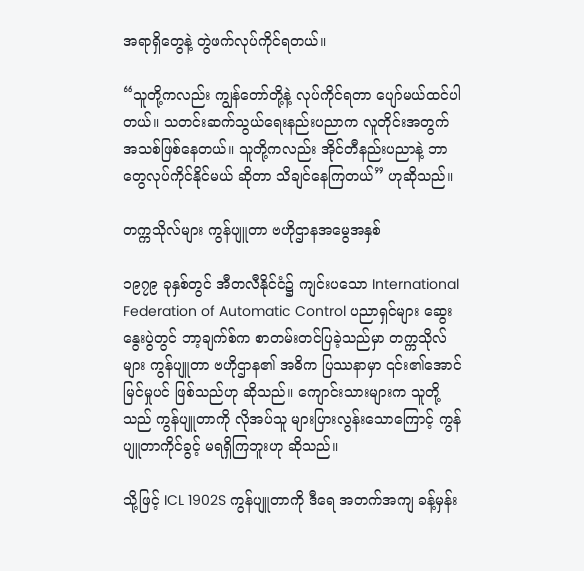အရာရှိတွေနဲ့ တွဲဖက်လုပ်ကိုင်ရတယ်။

“သူတို့ကလည်း ကျွန်တော်တို့နဲ့ လုပ်ကိုင်ရတာ ပျော်မယ်ထင်ပါတယ်။ သတင်းဆက်သွယ်ရေးနည်းပညာက လူတိုင်းအတွက် အသစ်ဖြစ်နေတယ်။ သူတို့ကလည်း အိုင်တီနည်းပညာနဲ့ ဘာတွေလုပ်ကိုင်နိုင်မယ် ဆိုတာ သိချင်နေကြတယ်” ဟုဆိုသည်။

တက္ကသိုလ်များ ကွန်ပျူတာ ဗဟိုဌာနအမွေအနှစ်

၁၉၇၉ ခုနှစ်တွင် အီတလီနိုင်ငံ၌ ကျင်းပသော International Federation of Automatic Control ပညာရှင်များ ဆွေးနွေးပွဲတွင် ဘာ့ချက်စ်က စာတမ်းတင်ပြခဲ့သည်မှာ တက္ကသိုလ်များ ကွန်ပျူတာ ဗဟိုဌာန၏ အဓိက ပြဿနာမှာ ၎င်း၏အောင်မြင်မှုပင် ဖြစ်သည်ဟု ဆိုသည်။ ကျောင်းသားများက သူတို့သည် ကွန်ပျူတာကို လိုအပ်သူ များပြားလွန်းသောကြောင့် ကွန်ပျူတာကိုင်ခွင့် မရရှိကြဘူးဟု ဆိုသည်။

သို့ဖြင့် ICL 1902S ကွန်ပျူတာကို ဒီရေ အတက်အကျ ခန့်မှန်း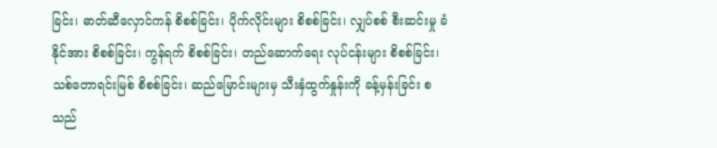ခြင်း၊ ဓာတ်ဆီလှောင်ကန် စိစစ်ခြင်း၊ ပိုက်လိုင်းများ စိစစ်ခြင်း၊ လျှပ်စစ် စီးဆင်းမှု ခံနိုင်အား စိစစ်ခြင်း၊ ကွန်ရက် စိစစ်ခြင်း၊ တည်ဆောက်ရေး လုပ်ငန်းများ စိစစ်ခြင်း၊ သစ်တောရင်းမြစ် စိစစ်ခြင်း၊ ဆည်မြောင်းများမှ သီးနှံထွက်နှုန်းကို ခန့်မှန်းခြင်း စသည်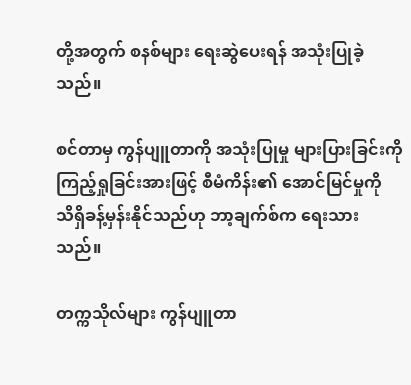တို့အတွက် စနစ်များ ရေးဆွဲပေးရန် အသုံးပြုခဲ့သည်။

စင်တာမှ ကွန်ပျူတာကို အသုံးပြုမှု များပြားခြင်းကို ကြည့်ရှုခြင်းအားဖြင့် စီမံကိန်း၏ အောင်မြင်မှုကို သိရှိခန့်မှန်းနိုင်သည်ဟု ဘာ့ချက်စ်က ရေးသားသည်။

တက္ကသိုလ်များ ကွန်ပျူတာ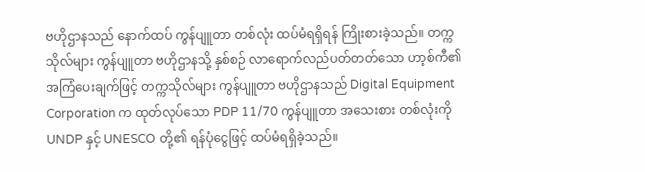ဗဟိုဌာနသည် နောက်ထပ် ကွန်ပျူတာ တစ်လုံး ထပ်မံရရှိရန် ကြိုးစားခဲ့သည်။ တက္ကသိုလ်များ ကွန်ပျူတာ ဗဟိုဌာနသို့ နှစ်စဉ် လာရောက်လည်ပတ်တတ်သော ဟာ့စ်ကီ၏ အကြံပေးချက်ဖြင့် တက္ကသိုလ်များ ကွန်ပျူတာ ဗဟိုဌာနသည် Digital Equipment Corporation က ထုတ်လုပ်သော PDP 11/70 ကွန်ပျူတာ အသေးစား တစ်လုံးကို UNDP နှင့် UNESCO တို့၏ ရန်ပုံငွေဖြင့် ထပ်မံရရှိခဲ့သည်။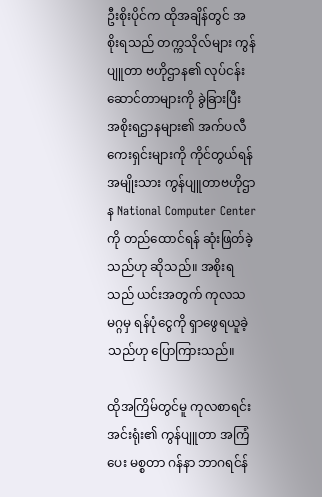ဦးစိုးပိုင်က ထိုအချိန်တွင် အစိုးရသည် တက္ကသိုလ်များ ကွန်ပျူတာ ဗဟိုဌာန၏ လုပ်ငန်းဆောင်တာများကို ခွဲခြားပြီး အစိုးရဌာနများ၏ အက်ပလီကေးရှင်းများကို ကိုင်တွယ်ရန် အမျိုးသား ကွန်ပျူတာဗဟိုဌာန National Computer Center ကို တည်ထောင်ရန် ဆုံးဖြတ်ခဲ့သည်ဟု ဆိုသည်။ အစိုးရသည် ယင်းအတွက် ကုလသမဂ္ဂမှ ရန်ပုံငွေကို ရှာဖွေရယူခဲ့သည်ဟု ပြောကြားသည်။

ထိုအကြိမ်တွင်မူ ကုလစာရင်းအင်းရုံး၏ ကွန်ပျူတာ အကြံပေး မစ္စတာ ဂန်နာ ဘာဂရင်န်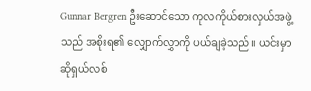Gunnar Bergren ဦးဆောင်သော ကုလကိုယ်စားလှယ်အဖွဲ့သည် အစိုးရ၏ လျှောက်လွှာကို ပယ်ချခဲ့သည်။ ယင်းမှာ ဆိုရှယ်လစ်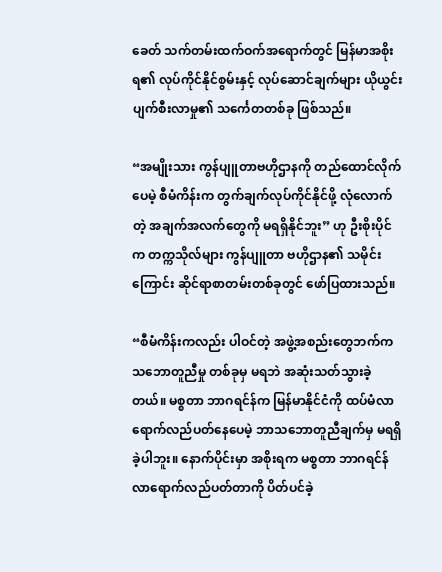ခေတ် သက်တမ်းထက်ဝက်အရောက်တွင် မြန်မာအစိုးရ၏ လုပ်ကိုင်နိုင်စွမ်းနှင့် လုပ်ဆောင်ချက်များ ယိုယွင်းပျက်စီးလာမှု၏ သင်္ကေတတစ်ခု ဖြစ်သည်။

“အမျိုးသား ကွန်ပျူတာဗဟိုဌာနကို တည်ထောင်လိုက်ပေမဲ့ စီမံကိန်းက တွက်ချက်လုပ်ကိုင်နိုင်ဖို့ လုံလောက်တဲ့ အချက်အလက်တွေကို မရရှိနိုင်ဘူး” ဟု ဦးစိုးပိုင်က တက္ကသိုလ်များ ကွန်ပျူတာ ဗဟိုဌာန၏ သမိုင်းကြောင်း ဆိုင်ရာစာတမ်းတစ်ခုတွင် ဖော်ပြထားသည်။

“စီမံကိန်းကလည်း ပါဝင်တဲ့ အဖွဲ့အစည်းတွေဘက်က သဘောတူညီမှု တစ်ခုမှ မရဘဲ အဆုံးသတ်သွားခဲ့တယ်။ မစ္စတာ ဘာဂရင်န်က မြန်မာနိုင်ငံကို ထပ်မံလာရောက်လည်ပတ်နေပေမဲ့ ဘာသဘောတူညီချက်မှ မရရှိခဲ့ပါဘူး။ နောက်ပိုင်းမှာ အစိုးရက မစ္စတာ ဘာဂရင်န် လာရောက်လည်ပတ်တာကို ပိတ်ပင်ခဲ့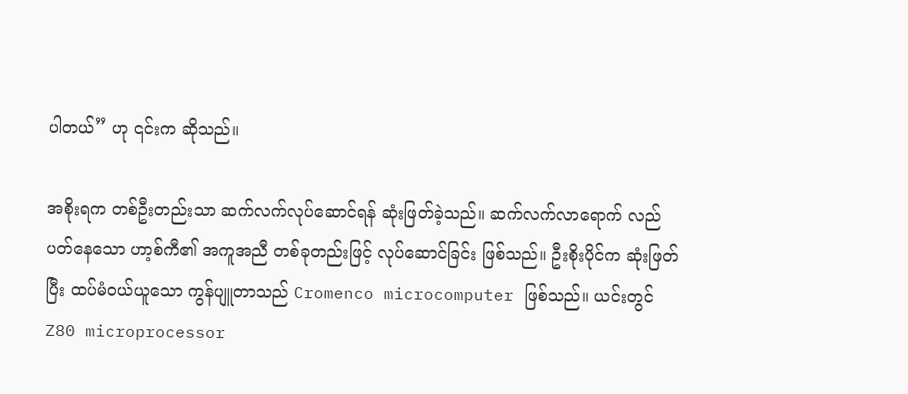ပါတယ်” ဟု ၎င်းက ဆိုသည်။

အစိုးရက တစ်ဦးတည်းသာ ဆက်လက်လုပ်ဆောင်ရန် ဆုံးဖြတ်ခဲ့သည်။ ဆက်လက်လာရောက် လည်ပတ်နေသော ဟာ့စ်ကီ၏ အကူအညီ တစ်ခုတည်းဖြင့် လုပ်ဆောင်ခြင်း ဖြစ်သည်။ ဦးစိုးပိုင်က ဆုံးဖြတ်ပြီး ထပ်မံဝယ်ယူသော ကွန်ပျူတာသည် Cromenco microcomputer ဖြစ်သည်။ ယင်းတွင် Z80 microprocessor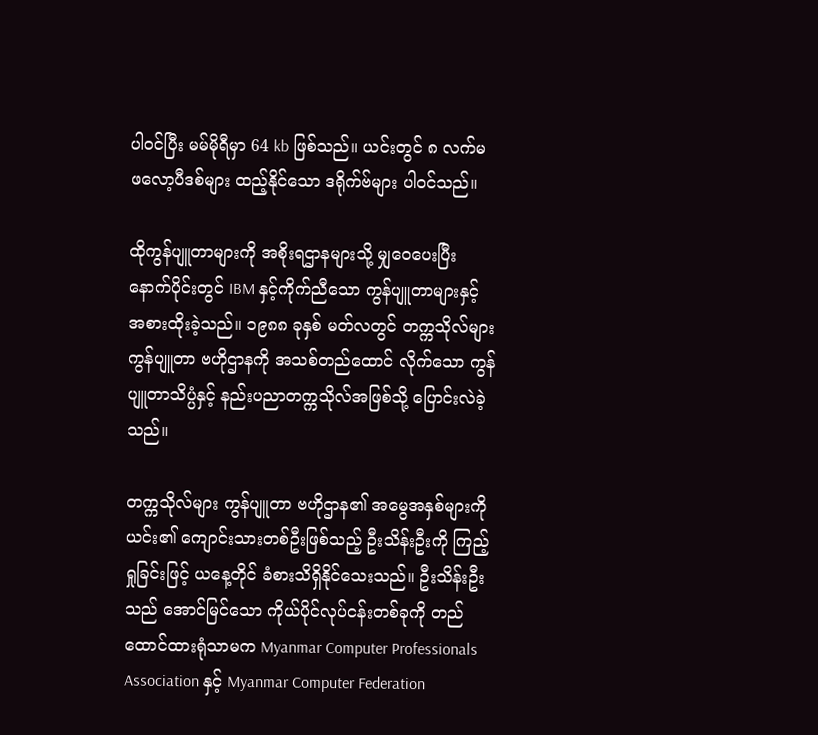ပါဝင်ပြီး မမ်မိုရီမှာ 64 kb ဖြစ်သည်။ ယင်းတွင် ၈ လက်မ ဖလော့ပီဒစ်များ ထည့်နိုင်သော ဒရိုက်ဗ်များ ပါဝင်သည်။

ထိုကွန်ပျူတာများကို အစိုးရဌာနများသို့ မျှဝေပေးပြီး နောက်ပိုင်းတွင် IBM နှင့်ကိုက်ညီသော ကွန်ပျူတာများနှင့် အစားထိုးခဲ့သည်။ ၁၉၈၈ ခုနှစ် မတ်လတွင် တက္ကသိုလ်များ ကွန်ပျူတာ ဗဟိုဌာနကို အသစ်တည်ထောင် လိုက်သော ကွန်ပျူတာသိပ္ပံနှင့် နည်းပညာတက္ကသိုလ်အဖြစ်သို့ ပြောင်းလဲခဲ့သည်။

တက္ကသိုလ်များ ကွန်ပျူတာ ဗဟိုဌာန၏ အမွေအနှစ်များကို ယင်း၏ ကျောင်းသားတစ်ဦးဖြစ်သည့် ဦးသိန်းဦးကို ကြည့်ရှုခြင်းဖြင့် ယနေ့တိုင် ခံစားသိရှိနိုင်သေးသည်။ ဦးသိန်းဦးသည် အောင်မြင်သော ကိုယ်ပိုင်လုပ်ငန်းတစ်ခုကို တည်ထောင်ထားရုံသာမက Myanmar Computer Professionals Association နှင့် Myanmar Computer Federation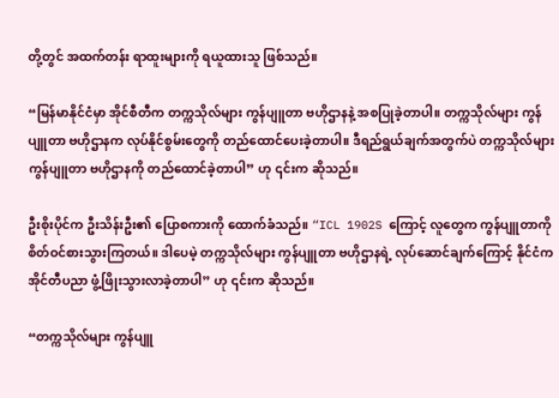တို့တွင် အထက်တန်း ရာထူးများကို ရယူထားသူ ဖြစ်သည်။

“မြန်မာနိုင်ငံမှာ အိုင်စီတီက တက္ကသိုလ်များ ကွန်ပျူတာ ဗဟိုဌာနနဲ့ အစပြုခဲ့တာပါ။ တက္ကသိုလ်များ ကွန်ပျူတာ ဗဟိုဌာနက လုပ်နိုင်စွမ်းတွေကို တည်ထောင်ပေးခဲ့တာပါ။ ဒီရည်ရွယ်ချက်အတွက်ပဲ တက္ကသိုလ်များ ကွန်ပျူတာ ဗဟိုဌာနကို တည်ထောင်ခဲ့တာပါ” ဟု ၎င်းက ဆိုသည်။

ဦးစိုးပိုင်က ဦးသိန်းဦး၏ ပြောစကားကို ထောက်ခံသည်။ “ICL 1902S ကြောင့် လူတွေက ကွန်ပျူတာကို စိတ်ဝင်စားသွားကြတယ်။ ဒါပေမဲ့ တက္ကသိုလ်များ ကွန်ပျူတာ ဗဟိုဌာနရဲ့ လုပ်ဆောင်ချက်ကြောင့် နိုင်ငံက အိုင်တီပညာ ဖွံ့ဖြိုးသွားလာခဲ့တာပါ” ဟု ၎င်းက ဆိုသည်။

“တက္ကသိုလ်များ ကွန်ပျူ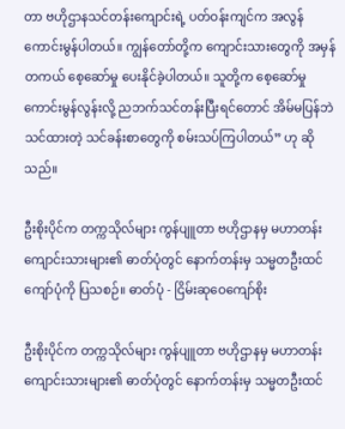တာ ဗဟိုဌာနသင်တန်းကျောင်းရဲ့ ပတ်ဝန်းကျင်က အလွန်ကောင်းမွန်ပါတယ်။ ကျွန်တော်တို့က ကျောင်းသားတွေကို အမှန်တကယ် စေ့ဆော်မှု ပေးနိုင်ခဲ့ပါတယ်။ သူတို့က စေ့ဆော်မှု ကောင်းမွန်လွန်းလို့ ညဘက်သင်တန်းပြီးရင်တောင် အိမ်မပြန်ဘဲ သင်ထားတဲ့ သင်ခန်းစာတွေကို စမ်းသပ်ကြပါတယ်” ဟု ဆိုသည်။

ဦးစိုးပိုင်က တက္ကသိုလ်များ ကွန်ပျူတာ ဗဟိုဌာနမှ မဟာတန်းကျောင်းသားများ၏ ဓာတ်ပုံတွင် နောက်တန်းမှ သမ္မတဦးထင်ကျော်ပုံကို ပြသစဉ်။ ဓာတ်ပုံ - ငြိမ်းဆုဝေကျော်စိုး

ဦးစိုးပိုင်က တက္ကသိုလ်များ ကွန်ပျူတာ ဗဟိုဌာနမှ မဟာတန်းကျောင်းသားများ၏ ဓာတ်ပုံတွင် နောက်တန်းမှ သမ္မတဦးထင်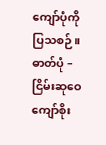ကျော်ပုံကို ပြသစဉ်။ ဓာတ်ပုံ – ငြိမ်းဆုဝေကျော်စိုး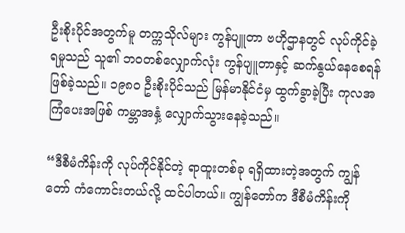ဦးစိုးပိုင်အတွက်မူ တက္ကသိုလ်များ ကွန်ပျူတာ ဗဟိုဌာနတွင် လုပ်ကိုင်ခဲ့ရမှုသည် သူ၏ ဘဝတစ်လျှောက်လုံး ကွန်ပျူတာနှင့် ဆက်နွယ်နေစေရန် ဖြစ်ခဲ့သည်။ ၁၉၈၀ ဦးစိုးပိုင်သည် မြန်မာနိုင်ငံမှ ထွက်ခွာခဲ့ပြီး ကုလအကြံပေးအဖြစ် ကမ္ဘာအနှံ့ လျှောက်သွားနေခဲ့သည်။

“ဒီစီမံကိန်းကို လုပ်ကိုင်နိုင်တဲ့ ရာထူးတစ်ခု ရရှိထားတဲ့အတွက် ကျွန်တော် ကံကောင်းတယ်လို့ ထင်ပါတယ်။ ကျွန်တော်က ဒီစီမံကိန်းကို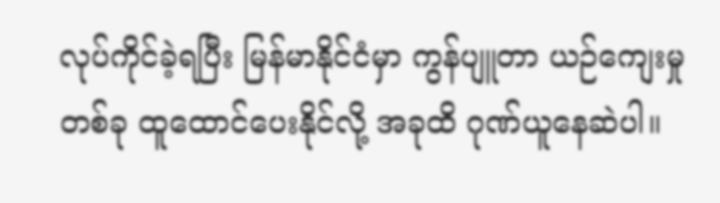လုပ်ကိုင်ခဲ့ရပြီး မြန်မာနိုင်ငံမှာ ကွန်ပျူတာ ယဉ်ကျေးမှုတစ်ခု ထူထောင်ပေးနိုင်လို့ အခုထိ ဂုဏ်ယူနေဆဲပါ။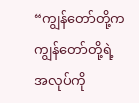“ကျွန်တော်တို့က ကျွန်တော်တို့ရဲ့ အလုပ်ကို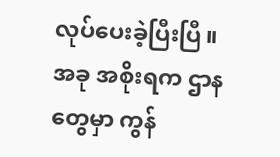လုပ်ပေးခဲ့ပြီးပြီ။ အခု အစိုးရက ဌာနတွေမှာ ကွန်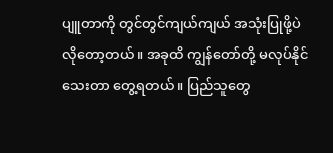ပျူတာကို တွင်တွင်ကျယ်ကျယ် အသုံးပြုဖို့ပဲ လိုတော့တယ်။ အခုထိ ကျွန်တော်တို့ မလုပ်နိုင်သေးတာ တွေ့ရတယ်။ ပြည်သူတွေ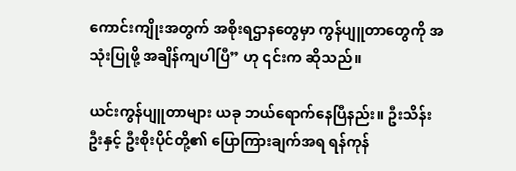ကောင်းကျိုးအတွက် အစိုးရဌာနတွေမှာ ကွန်ပျူတာတွေကို အသုံးပြုဖို့ အချိန်ကျပါပြီ” ဟု ၎င်းက ဆိုသည်။

ယင်းကွန်ပျူတာများ ယခု ဘယ်ရောက်နေပြီနည်း။ ဦးသိန်းဦးနှင့် ဦးစိုးပိုင်တို့၏ ပြောကြားချက်အရ ရန်ကုန်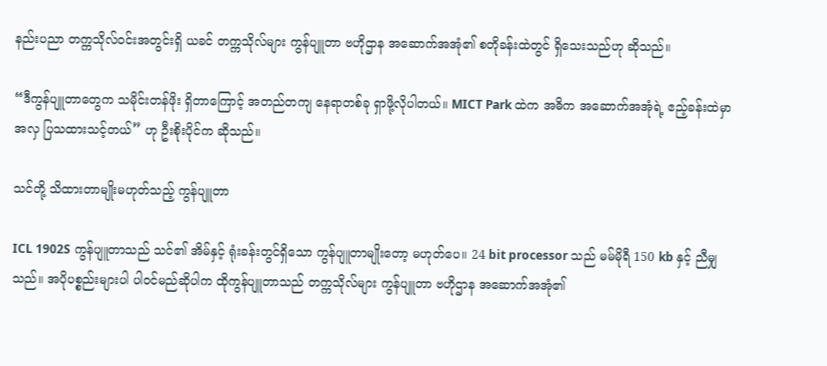နည်းပညာ တက္ကသိုလ်ဝင်းအတွင်းရှိ ယခင် တက္ကသိုလ်များ ကွန်ပျူတာ ဗဟိုဌာန အဆောက်အအုံ၏ စတိုခန်းထဲတွင် ရှိသေးသည်ဟု ဆိုသည်။

“ဒီကွန်ပျူတာတွေက သမိုင်းတန်ဖိုး ရှိတာကြောင့် အတည်တကျ နေရာတစ်ခု ရှာဖို့လိုပါတယ်။ MICT Park ထဲက အဓိက အဆောက်အအုံရဲ့ ဧည့်ခန်းထဲမှာ အလှ ပြသထားသင့်တယ်” ဟု ဦးစိုးပိုင်က ဆိုသည်။

သင်တို့ သိထားတာမျိုးမဟုတ်သည့် ကွန်ပျူတာ

ICL 1902S ကွန်ပျူတာသည် သင်၏ အိမ်နှင့် ရုံးခန်းတွင်ရှိသော ကွန်ပျူတာမျိုးတော့ မဟုတ်ပေ။ 24 bit processor သည် မမ်မိုရီ 150 kb နှင့် ညီမျှသည်။ အပိုပစ္စည်းများပါ ပါဝင်မည်ဆိုပါက ထိုကွန်ပျူတာသည် တက္ကသိုလ်များ ကွန်ပျူတာ ဗဟိုဌာန အဆောက်အအုံ၏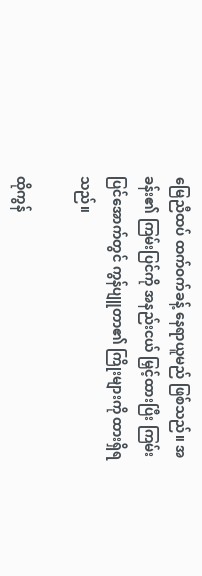မြေညီထပ် ထက်ဝက်ခန့် နေရာယူမည် ဖြစ်သည်။ အခန်း၏ ကြမ်းပြင်ကို အနည်းငယ် မြှင့်ထားပြီး ကြမ်းပြင်အောက်တွင် ကွန်ပျူတာ၏ ကြိုးများကို ထားရှိရသည်။

ထိုကွန်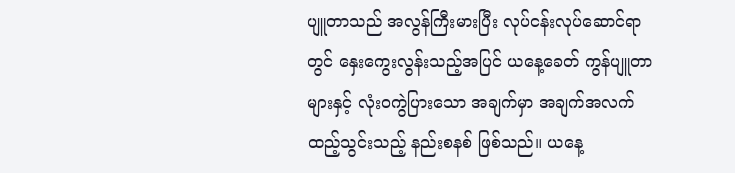ပျူတာသည် အလွန်ကြီးမားပြီး လုပ်ငန်းလုပ်ဆောင်ရာတွင် နှေးကွေးလွန်းသည့်အပြင် ယနေ့ခေတ် ကွန်ပျူတာများနှင့် လုံးဝကွဲပြားသော အချက်မှာ အချက်အလက် ထည့်သွင်းသည့် နည်းစနစ် ဖြစ်သည်။ ယနေ့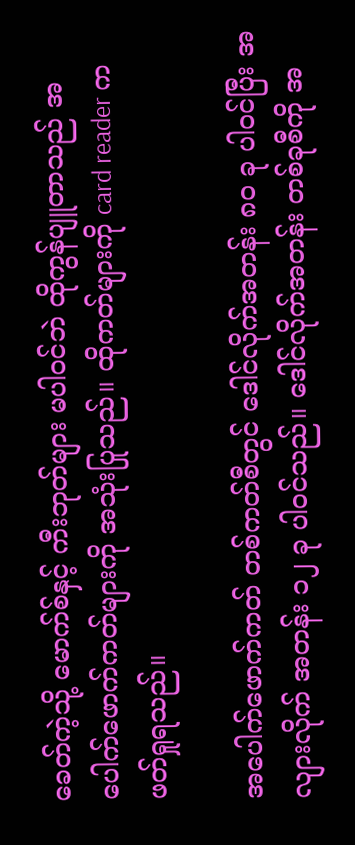ခေတ်ကဲ့သို့ မောက်စ်နှင့် ကီးဘုတ်များ မပါဝင်ဘဲ ထိုကွန်ပျူတာသည် အပေါက်ဖောက်ကတ်များကို အသုံးပြုသည်။ ထိုကတ်များကို card reader က ဖတ်ရှုရသည်။

အပေါက်ဖောက်ကတ် တစ်ကတ်စီတွင် ဒေါင်လိုက်အတန်း ၈၀ ခု ပါဝင်ပြီး အလျားလိုက် အတန်း ၁၂ ခု ပါဝင်သည်။ ဒေါင်လိုက်အတန်း တစ်ခုစီကို အ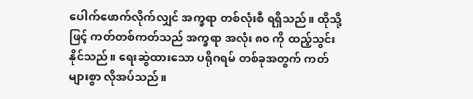ပေါက်ဖောက်လိုက်လျှင် အက္ခရာ တစ်လုံးစီ ရရှိသည်။ ထိုသို့ဖြင့် ကတ်တစ်ကတ်သည် အက္ခရာ အလုံး ၈၀ ကို ထည့်သွင်းနိုင်သည်။ ရေးဆွဲထားသော ပရိုဂရမ် တစ်ခုအတွက် ကတ်များစွာ လိုအပ်သည်။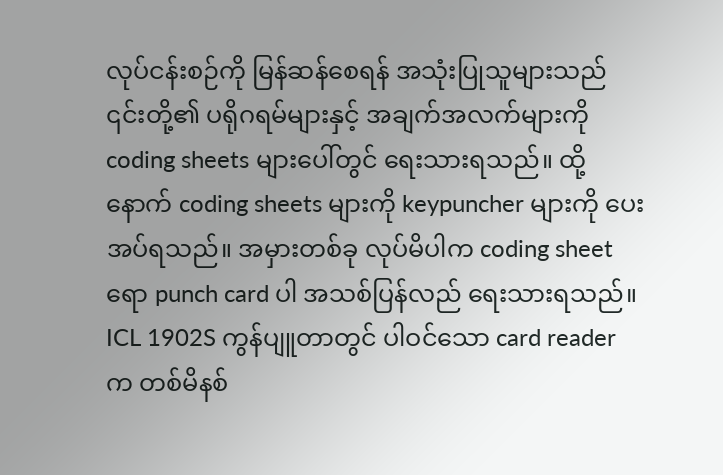လုပ်ငန်းစဉ်ကို မြန်ဆန်စေရန် အသုံးပြုသူများသည် ၎င်းတို့၏ ပရိုဂရမ်များနှင့် အချက်အလက်များကို coding sheets များပေါ်တွင် ရေးသားရသည်။ ထို့နောက် coding sheets များကို keypuncher များကို ပေးအပ်ရသည်။ အမှားတစ်ခု လုပ်မိပါက coding sheet ရော punch card ပါ အသစ်ပြန်လည် ရေးသားရသည်။ ICL 1902S ကွန်ပျူတာတွင် ပါဝင်သော card reader က တစ်မိနစ်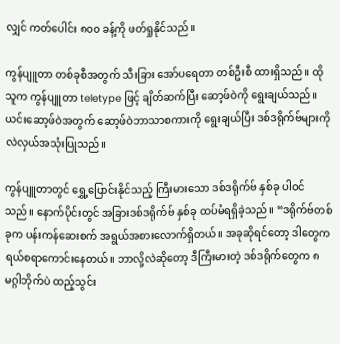လျှင် ကတ်ပေါင်း ၈၀၀ ခန့်ကို ဖတ်ရှုနိုင်သည်။

ကွန်ပျူတာ တစ်ခုစီအတွက် သီးခြား အော်ပရေတာ တစ်ဦးစီ ထားရှိသည်။ ထိုသူက ကွန်ပျူတာ teletype ဖြင့် ချိတ်ဆက်ပြီး ဆော့ဖ်ဝဲကို ရွေးချယ်သည်။ ယင်းဆော့ဖ်ဝဲအတွက် ဆော့ဖ်ဝဲဘာသာစကားကို ရွေးချယ်ပြီး ဒစ်ဒရိုက်ဗ်များကို လဲလှယ်အသုံးပြုသည်။

ကွန်ပျူတာတွင် ရွှေ့ပြောင်းနိုင်သည့် ကြီးမားသော ဒစ်ဒရိုက်ဗ် နှစ်ခု ပါဝင်သည်။ နောက်ပိုင်းတွင် အခြားဒစ်ဒရိုက်ဗ် နှစ်ခု ထပ်မံရရှိခဲ့သည်။ “ဒရိုက်ဗ်တစ်ခုက ပန်းကန်ဆေးစက် အရွယ်အစားလောက်ရှိတယ်။ အခုဆိုရင်တော့ ဒါတွေက ရယ်စရာကောင်းနေတယ်။ ဘာလို့လဲဆိုတော့ ဒီကြီးမားတဲ့ ဒစ်ဒရိုက်တွေက ၈ မဂ္ဂါဘိုက်ပဲ ထည့်သွင်း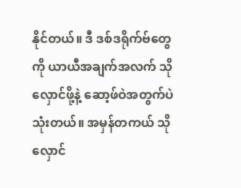နိုင်တယ်။ ဒီ ဒစ်ဒရိုက်ဗ်တွေကို ယာယီအချက်အလက် သိုလှောင်ဖို့နဲ့ ဆော့ဖ်ဝဲအတွက်ပဲ သုံးတယ်။ အမှန်တကယ် သိုလှောင်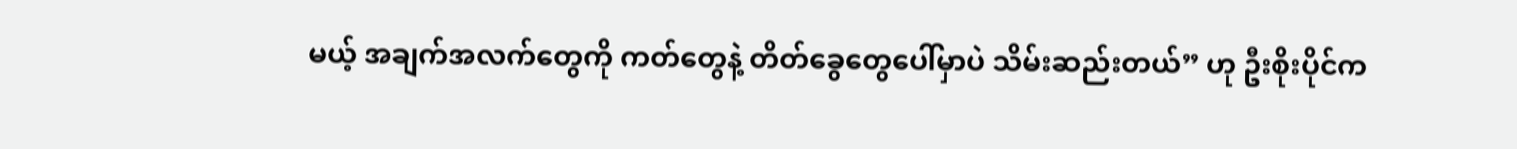မယ့် အချက်အလက်တွေကို ကတ်တွေနဲ့ တိတ်ခွေတွေပေါ်မှာပဲ သိမ်းဆည်းတယ်” ဟု ဦးစိုးပိုင်က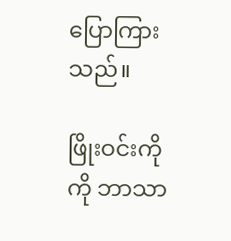ပြောကြားသည်။

ဖြိုးဝင်းကိုကို ဘာသာ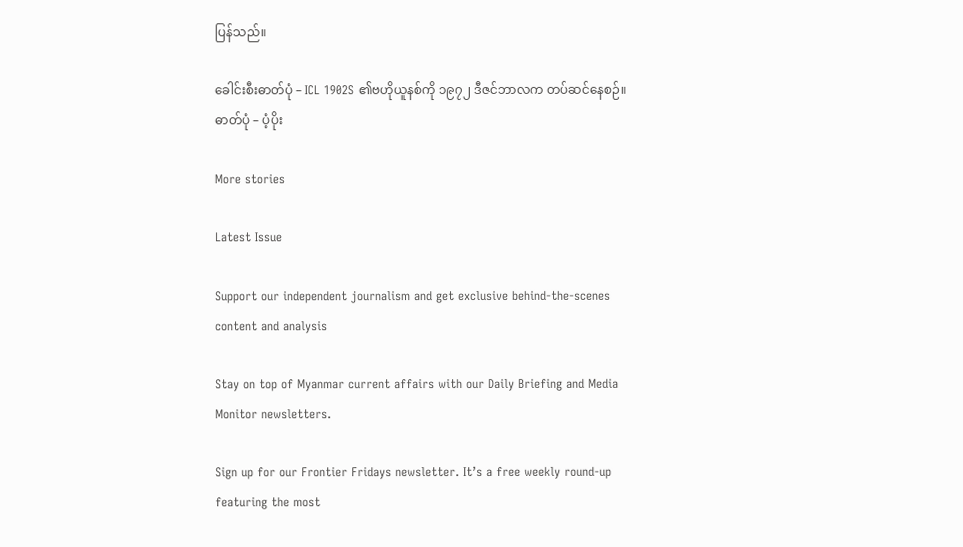ပြန်သည်။

ခေါင်းစီးဓာတ်ပုံ – ICL 1902S ၏ဗဟိုယူနစ်ကို ၁၉၇၂ ဒီဇင်ဘာလက တပ်ဆင်နေစဉ်။ ဓာတ်ပုံ – ပံ့ပိုး

More stories

Latest Issue

Support our independent journalism and get exclusive behind-the-scenes content and analysis

Stay on top of Myanmar current affairs with our Daily Briefing and Media Monitor newsletters.

Sign up for our Frontier Fridays newsletter. It’s a free weekly round-up featuring the most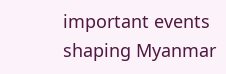important events shaping Myanmar